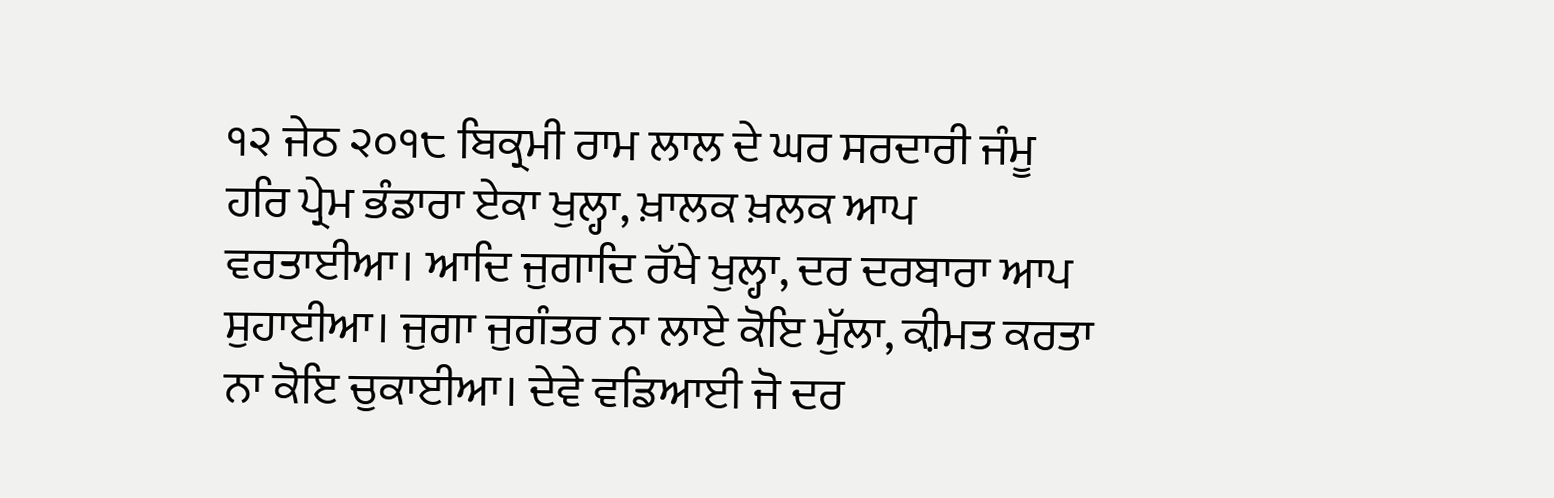੧੨ ਜੇਠ ੨੦੧੮ ਬਿਕ੍ਰਮੀ ਰਾਮ ਲਾਲ ਦੇ ਘਰ ਸਰਦਾਰੀ ਜੰਮੂ
ਹਰਿ ਪ੍ਰੇਮ ਭੰਡਾਰਾ ਏਕਾ ਖੁਲ੍ਹਾ, ਖ਼ਾਲਕ ਖ਼ਲਕ ਆਪ ਵਰਤਾਈਆ। ਆਦਿ ਜੁਗਾਦਿ ਰੱਖੇ ਖੁਲ੍ਹਾ, ਦਰ ਦਰਬਾਰਾ ਆਪ ਸੁਹਾਈਆ। ਜੁਗਾ ਜੁਗੰਤਰ ਨਾ ਲਾਏ ਕੋਇ ਮੁੱਲਾ, ਕ਼ੀਮਤ ਕਰਤਾ ਨਾ ਕੋਇ ਚੁਕਾਈਆ। ਦੇਵੇ ਵਡਿਆਈ ਜੋ ਦਰ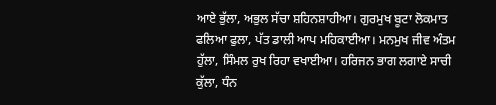ਆਏ ਭੁੱਲਾ, ਅਭੁਲ ਸੱਚਾ ਸ਼ਹਿਨਸ਼ਾਹੀਆ। ਗੁਰਮੁਖ ਬੂਟਾ ਲੋਕਮਾਤ ਫਲਿਆ ਫੁਲਾ, ਪੱਤ ਡਾਲੀ ਆਪ ਮਹਿਕਾਈਆ। ਮਨਮੁਖ ਜੀਵ ਅੰਤਮ ਹੁੱਲਾ, ਸਿੰਮਲ ਰੁਖ ਰਿਹਾ ਵਖਾਈਆ। ਹਰਿਜਨ ਭਾਗ ਲਗਾਏ ਸਾਚੀ ਕੁੱਲਾ, ਧੰਨ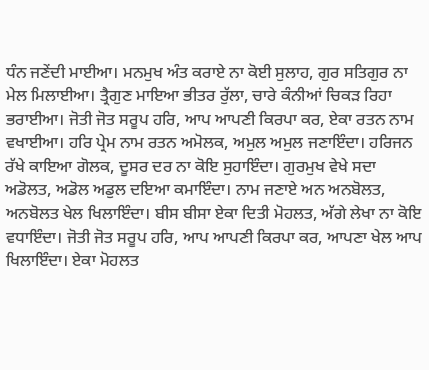ਧੰਨ ਜਣੇਂਦੀ ਮਾਈਆ। ਮਨਮੁਖ ਅੰਤ ਕਰਾਏ ਨਾ ਕੋਈ ਸੁਲਾਹ, ਗੁਰ ਸਤਿਗੁਰ ਨਾ ਮੇਲ ਮਿਲਾਈਆ। ਤ੍ਰੈਗੁਣ ਮਾਇਆ ਭੀਤਰ ਰੁੱਲਾ, ਚਾਰੇ ਕੰਨੀਆਂ ਚਿਕੜ ਰਿਹਾ ਭਰਾਈਆ। ਜੋਤੀ ਜੋਤ ਸਰੂਪ ਹਰਿ, ਆਪ ਆਪਣੀ ਕਿਰਪਾ ਕਰ, ਏਕਾ ਰਤਨ ਨਾਮ ਵਖਾਈਆ। ਹਰਿ ਪ੍ਰੇਮ ਨਾਮ ਰਤਨ ਅਮੋਲਕ, ਅਮੁਲ ਅਮੁਲ ਜਣਾਇੰਦਾ। ਹਰਿਜਨ ਰੱਖੇ ਕਾਇਆ ਗੋਲਕ, ਦੂਸਰ ਦਰ ਨਾ ਕੋਇ ਸੁਹਾਇੰਦਾ। ਗੁਰਮੁਖ ਵੇਖੇ ਸਦਾ ਅਡੋਲਤ, ਅਡੋਲ ਅਡੁਲ ਦਇਆ ਕਮਾਇੰਦਾ। ਨਾਮ ਜਣਾਏ ਅਨ ਅਨਬੋਲਤ, ਅਨਬੋਲਤ ਖੇਲ ਖਿਲਾਇੰਦਾ। ਬੀਸ ਬੀਸਾ ਏਕਾ ਦਿਤੀ ਮੋਹਲਤ, ਅੱਗੇ ਲੇਖਾ ਨਾ ਕੋਇ ਵਧਾਇੰਦਾ। ਜੋਤੀ ਜੋਤ ਸਰੂਪ ਹਰਿ, ਆਪ ਆਪਣੀ ਕਿਰਪਾ ਕਰ, ਆਪਣਾ ਖੇਲ ਆਪ ਖਿਲਾਇੰਦਾ। ਏਕਾ ਮੋਹਲਤ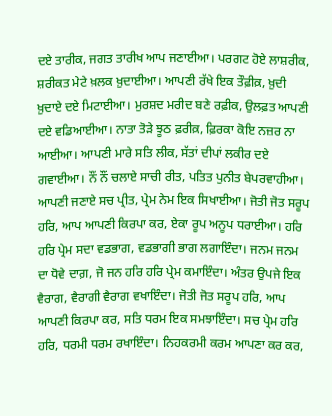ਦਏ ਤਾਰੀਕ, ਜਗਤ ਤਾਰੀਖ ਆਪ ਜਣਾਈਆ। ਪਰਗਟ ਹੋਏ ਲਾਸ਼ਰੀਕ, ਸ਼ਰੀਕਤ ਮੇਟੇ ਖ਼ਲਕ ਖ਼ੁਦਾਈਆ। ਆਪਣੀ ਰੱਖੇ ਇਕ ਤੌਫ਼ੀਕ਼, ਖ਼ੁਦੀ ਖ਼ੁਦਾਏ ਦਏ ਮਿਟਾਈਆ। ਮੁਰਸ਼ਦ ਮਰੀਦ ਬਣੇ ਰਫ਼ੀਕ, ਉਲਫ਼ਤ ਆਪਣੀ ਦਏ ਵਡਿਆਈਆ। ਨਾਤਾ ਤੋੜੇ ਝੂਠ ਫ਼ਰੀਕ਼, ਫ਼ਿਰਕਾ ਕੋਇ ਨਜ਼ਰ ਨਾ ਆਈਆ। ਆਪਣੀ ਮਾਰੇ ਸਤਿ ਲੀਕ, ਸੱਤਾਂ ਦੀਪਾਂ ਲਕੀਰ ਦਏ ਗਵਾਈਆ। ਨੌਂ ਨੌਂ ਚਲਾਏ ਸਾਚੀ ਰੀਤ, ਪਤਿਤ ਪੁਨੀਤ ਬੇਪਰਵਾਹੀਆ। ਆਪਣੀ ਜਣਾਏ ਸਚ ਪ੍ਰੀਤ, ਪ੍ਰੇਮ ਨੇਮ ਇਕ ਸਿਖਾਈਆ। ਜੋਤੀ ਜੋਤ ਸਰੂਪ ਹਰਿ, ਆਪ ਆਪਣੀ ਕਿਰਪਾ ਕਰ, ਏਕਾ ਰੂਪ ਅਨੂਪ ਧਰਾਈਆ। ਹਰਿ ਹਰਿ ਪ੍ਰੇਮ ਸਦਾ ਵਡਭਾਗ, ਵਡਭਾਗੀ ਭਾਗ ਲਗਾਇੰਦਾ। ਜਨਮ ਜਨਮ ਦਾ ਧੋਵੇ ਦਾਗ਼, ਜੋ ਜਨ ਹਰਿ ਹਰਿ ਪ੍ਰੇਮ ਕਮਾਇੰਦਾ। ਅੰਤਰ ਉਪਜੇ ਇਕ ਵੈਰਾਗ, ਵੈਰਾਗੀ ਵੈਰਾਗ ਵਖਾਇੰਦਾ। ਜੋਤੀ ਜੋਤ ਸਰੂਪ ਹਰਿ, ਆਪ ਆਪਣੀ ਕਿਰਪਾ ਕਰ, ਸਤਿ ਧਰਮ ਇਕ ਸਮਝਾਇੰਦਾ। ਸਚ ਪ੍ਰੇਮ ਹਰਿ ਹਰਿ, ਧਰਮੀ ਧਰਮ ਰਖਾਇੰਦਾ। ਨਿਹਕਰਮੀ ਕਰਮ ਆਪਣਾ ਕਰ ਕਰ,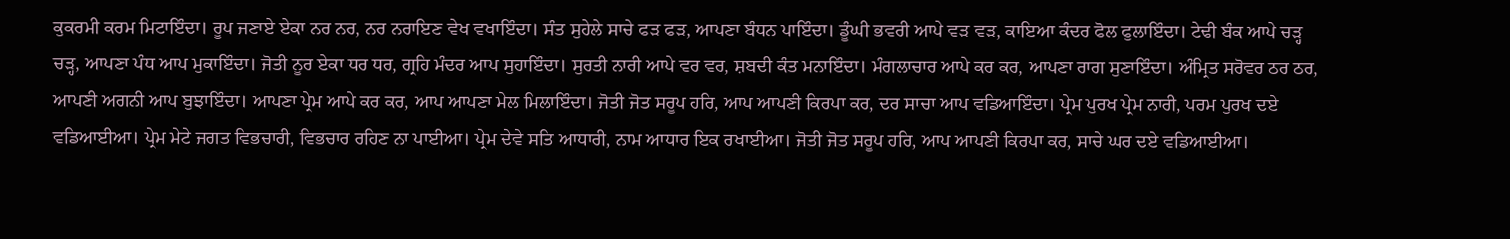ਕੁਕਰਮੀ ਕਰਮ ਮਿਟਾਇੰਦਾ। ਰੂਪ ਜਣਾਏ ਏਕਾ ਨਰ ਨਰ, ਨਰ ਨਰਾਇਣ ਵੇਖ ਵਖਾਇੰਦਾ। ਸੰਤ ਸੁਹੇਲੇ ਸਾਚੇ ਫੜ ਫੜ, ਆਪਣਾ ਬੰਧਨ ਪਾਇੰਦਾ। ਡੂੰਘੀ ਭਵਰੀ ਆਪੇ ਵੜ ਵੜ, ਕਾਇਆ ਕੰਦਰ ਫੋਲ ਫੁਲਾਇੰਦਾ। ਟੇਢੀ ਬੰਕ ਆਪੇ ਚੜ੍ਹ ਚੜ੍ਹ, ਆਪਣਾ ਪੰਧ ਆਪ ਮੁਕਾਇੰਦਾ। ਜੋਤੀ ਨੂਰ ਏਕਾ ਧਰ ਧਰ, ਗ੍ਰਹਿ ਮੰਦਰ ਆਪ ਸੁਹਾਇੰਦਾ। ਸੁਰਤੀ ਨਾਰੀ ਆਪੇ ਵਰ ਵਰ, ਸ਼ਬਦੀ ਕੰਤ ਮਨਾਇੰਦਾ। ਮੰਗਲਾਚਾਰ ਆਪੇ ਕਰ ਕਰ, ਆਪਣਾ ਰਾਗ ਸੁਣਾਇੰਦਾ। ਅੰਮ੍ਰਿਤ ਸਰੋਵਰ ਠਰ ਠਰ, ਆਪਣੀ ਅਗਨੀ ਆਪ ਬੁਝਾਇੰਦਾ। ਆਪਣਾ ਪ੍ਰੇਮ ਆਪੇ ਕਰ ਕਰ, ਆਪ ਆਪਣਾ ਮੇਲ ਮਿਲਾਇੰਦਾ। ਜੋਤੀ ਜੋਤ ਸਰੂਪ ਹਰਿ, ਆਪ ਆਪਣੀ ਕਿਰਪਾ ਕਰ, ਦਰ ਸਾਚਾ ਆਪ ਵਡਿਆਇੰਦਾ। ਪ੍ਰੇਮ ਪੁਰਖ ਪ੍ਰੇਮ ਨਾਰੀ, ਪਰਮ ਪੁਰਖ ਦਏ ਵਡਿਆਈਆ। ਪ੍ਰੇਮ ਮੇਟੇ ਜਗਤ ਵਿਭਚਾਰੀ, ਵਿਭਚਾਰ ਰਹਿਣ ਨਾ ਪਾਈਆ। ਪ੍ਰੇਮ ਦੇਵੇ ਸਤਿ ਆਧਾਰੀ, ਨਾਮ ਆਧਾਰ ਇਕ ਰਖਾਈਆ। ਜੋਤੀ ਜੋਤ ਸਰੂਪ ਹਰਿ, ਆਪ ਆਪਣੀ ਕਿਰਪਾ ਕਰ, ਸਾਚੇ ਘਰ ਦਏ ਵਡਿਆਈਆ।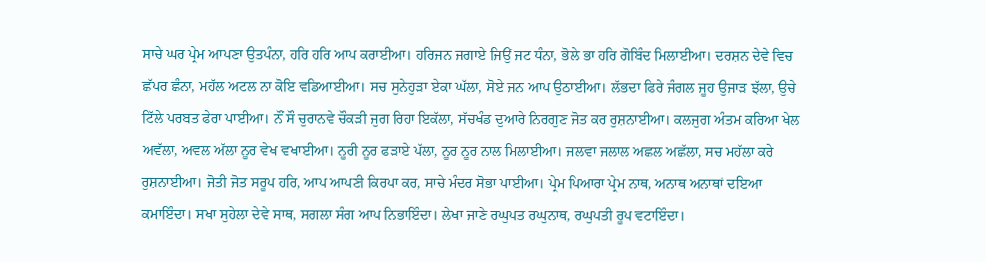ਸਾਚੇ ਘਰ ਪ੍ਰੇਮ ਆਪਣਾ ਉਤਪੰਨਾ, ਹਰਿ ਹਰਿ ਆਪ ਕਰਾਈਆ। ਹਰਿਜਨ ਜਗਾਏ ਜਿਉਂ ਜਟ ਧੰਨਾ, ਭੋਲੇ ਭਾ ਹਰਿ ਗੋਬਿੰਦ ਮਿਲਾਈਆ। ਦਰਸ਼ਨ ਦੇਵੇ ਵਿਚ ਛੱਪਰ ਛੰਨਾ, ਮਹੱਲ ਅਟਲ ਨਾ ਕੋਇ ਵਡਿਆਈਆ। ਸਚ ਸੁਨੇਹੁੜਾ ਏਕਾ ਘੱਲਾ, ਸੋਏ ਜਨ ਆਪ ਉਠਾਈਆ। ਲੱਭਦਾ ਫਿਰੇ ਜੰਗਲ ਜੂਹ ਉਜਾੜ ਝੱਲਾ, ਉਚੇ ਟਿੱਲੇ ਪਰਬਤ ਫੇਰਾ ਪਾਈਆ। ਨੌਂ ਸੌ ਚੁਰਾਨਵੇ ਚੌਕੜੀ ਜੁਗ ਰਿਹਾ ਇਕੱਲਾ, ਸੱਚਖੰਡ ਦੁਆਰੇ ਨਿਰਗੁਣ ਜੋਤ ਕਰ ਰੁਸ਼ਨਾਈਆ। ਕਲਜੁਗ ਅੰਤਮ ਕਰਿਆ ਖੇਲ ਅਵੱਲਾ, ਅਵਲ ਅੱਲਾ ਨੂਰ ਵੇਖ ਵਖਾਈਆ। ਨੂਰੀ ਨੂਰ ਫੜਾਏ ਪੱਲਾ, ਨੂਰ ਨੂਰ ਨਾਲ ਮਿਲਾਈਆ। ਜਲਵਾ ਜਲਾਲ ਅਛਲ ਅਛੱਲਾ, ਸਚ ਮਹੱਲਾ ਕਰੇ ਰੁਸ਼ਨਾਈਆ। ਜੋਤੀ ਜੋਤ ਸਰੂਪ ਹਰਿ, ਆਪ ਆਪਣੀ ਕਿਰਪਾ ਕਰ, ਸਾਚੇ ਮੰਦਰ ਸੋਭਾ ਪਾਈਆ। ਪ੍ਰੇਮ ਪਿਆਰਾ ਪ੍ਰੇਮ ਨਾਥ, ਅਨਾਥ ਅਨਾਥਾਂ ਦਇਆ ਕਮਾਇੰਦਾ। ਸਖਾ ਸੁਹੇਲਾ ਦੇਵੇ ਸਾਥ, ਸਗਲਾ ਸੰਗ ਆਪ ਨਿਭਾਇੰਦਾ। ਲੇਖਾ ਜਾਣੇ ਰਘੁਪਤ ਰਘੁਨਾਥ, ਰਘੁਪਤੀ ਰੂਪ ਵਟਾਇੰਦਾ।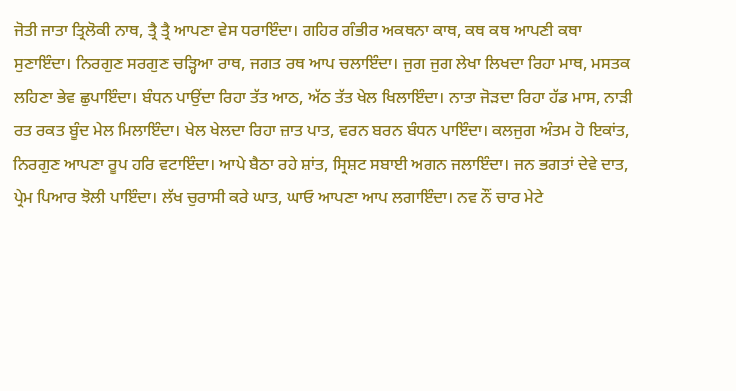ਜੋਤੀ ਜਾਤਾ ਤ੍ਰਿਲੋਕੀ ਨਾਥ, ਤ੍ਰੈ ਤ੍ਰੈ ਆਪਣਾ ਵੇਸ ਧਰਾਇੰਦਾ। ਗਹਿਰ ਗੰਭੀਰ ਅਕਥਨਾ ਕਾਥ, ਕਥ ਕਥ ਆਪਣੀ ਕਥਾ ਸੁਣਾਇੰਦਾ। ਨਿਰਗੁਣ ਸਰਗੁਣ ਚੜ੍ਹਿਆ ਰਾਥ, ਜਗਤ ਰਥ ਆਪ ਚਲਾਇੰਦਾ। ਜੁਗ ਜੁਗ ਲੇਖਾ ਲਿਖਦਾ ਰਿਹਾ ਮਾਥ, ਮਸਤਕ ਲਹਿਣਾ ਭੇਵ ਛੁਪਾਇੰਦਾ। ਬੰਧਨ ਪਾਉਂਦਾ ਰਿਹਾ ਤੱਤ ਆਠ, ਅੱਠ ਤੱਤ ਖੇਲ ਖਿਲਾਇੰਦਾ। ਨਾਤਾ ਜੋੜਦਾ ਰਿਹਾ ਹੱਡ ਮਾਸ, ਨਾੜੀ ਰਤ ਰਕਤ ਬੂੰਦ ਮੇਲ ਮਿਲਾਇੰਦਾ। ਖੇਲ ਖੇਲਦਾ ਰਿਹਾ ਜ਼ਾਤ ਪਾਤ, ਵਰਨ ਬਰਨ ਬੰਧਨ ਪਾਇੰਦਾ। ਕਲਜੁਗ ਅੰਤਮ ਹੋ ਇਕਾਂਤ, ਨਿਰਗੁਣ ਆਪਣਾ ਰੂਪ ਹਰਿ ਵਟਾਇੰਦਾ। ਆਪੇ ਬੈਠਾ ਰਹੇ ਸ਼ਾਂਤ, ਸ੍ਰਿਸ਼ਟ ਸਬਾਈ ਅਗਨ ਜਲਾਇੰਦਾ। ਜਨ ਭਗਤਾਂ ਦੇਵੇ ਦਾਤ, ਪ੍ਰੇਮ ਪਿਆਰ ਝੋਲੀ ਪਾਇੰਦਾ। ਲੱਖ ਚੁਰਾਸੀ ਕਰੇ ਘਾਤ, ਘਾਓ ਆਪਣਾ ਆਪ ਲਗਾਇੰਦਾ। ਨਵ ਨੌਂ ਚਾਰ ਮੇਟੇ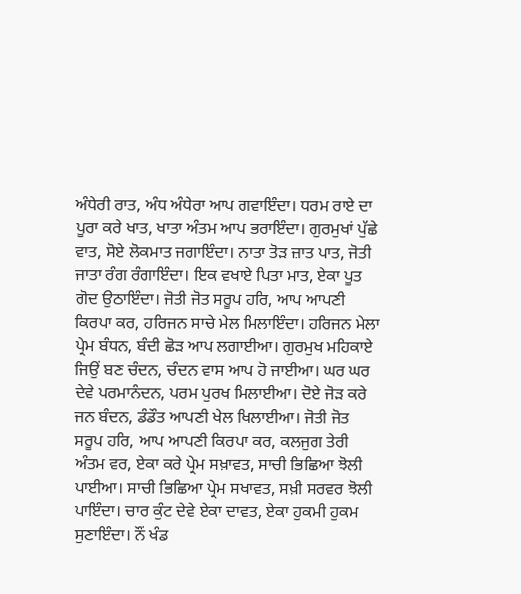ਅੰਧੇਰੀ ਰਾਤ, ਅੰਧ ਅੰਧੇਰਾ ਆਪ ਗਵਾਇੰਦਾ। ਧਰਮ ਰਾਏ ਦਾ ਪੂਰਾ ਕਰੇ ਖਾਤ, ਖਾਤਾ ਅੰਤਮ ਆਪ ਭਰਾਇੰਦਾ। ਗੁਰਮੁਖਾਂ ਪੁੱਛੇ ਵਾਤ, ਸੋਏ ਲੋਕਮਾਤ ਜਗਾਇੰਦਾ। ਨਾਤਾ ਤੋੜ ਜ਼ਾਤ ਪਾਤ, ਜੋਤੀ ਜਾਤਾ ਰੰਗ ਰੰਗਾਇੰਦਾ। ਇਕ ਵਖਾਏ ਪਿਤਾ ਮਾਤ, ਏਕਾ ਪੂਤ ਗੋਦ ਉਠਾਇੰਦਾ। ਜੋਤੀ ਜੋਤ ਸਰੂਪ ਹਰਿ, ਆਪ ਆਪਣੀ ਕਿਰਪਾ ਕਰ, ਹਰਿਜਨ ਸਾਚੇ ਮੇਲ ਮਿਲਾਇੰਦਾ। ਹਰਿਜਨ ਮੇਲਾ ਪ੍ਰੇਮ ਬੰਧਨ, ਬੰਦੀ ਛੋੜ ਆਪ ਲਗਾਈਆ। ਗੁਰਮੁਖ ਮਹਿਕਾਏ ਜਿਉਂ ਬਣ ਚੰਦਨ, ਚੰਦਨ ਵਾਸ ਆਪ ਹੋ ਜਾਈਆ। ਘਰ ਘਰ ਦੇਵੇ ਪਰਮਾਨੰਦਨ, ਪਰਮ ਪੁਰਖ ਮਿਲਾਈਆ। ਦੋਏ ਜੋੜ ਕਰੇ ਜਨ ਬੰਦਨ, ਡੰਡੌਤ ਆਪਣੀ ਖੇਲ ਖਿਲਾਈਆ। ਜੋਤੀ ਜੋਤ ਸਰੂਪ ਹਰਿ, ਆਪ ਆਪਣੀ ਕਿਰਪਾ ਕਰ, ਕਲਜੁਗ ਤੇਰੀ ਅੰਤਮ ਵਰ, ਏਕਾ ਕਰੇ ਪ੍ਰੇਮ ਸਖ਼ਾਵਤ, ਸਾਚੀ ਭਿਛਿਆ ਝੋਲੀ ਪਾਈਆ। ਸਾਚੀ ਭਿਛਿਆ ਪ੍ਰੇਮ ਸਖਾਵਤ, ਸਖ਼ੀ ਸਰਵਰ ਝੋਲੀ ਪਾਇੰਦਾ। ਚਾਰ ਕੁੰਟ ਦੇਵੇ ਏਕਾ ਦਾਵਤ, ਏਕਾ ਹੁਕਮੀ ਹੁਕਮ ਸੁਣਾਇੰਦਾ। ਨੌਂ ਖੰਡ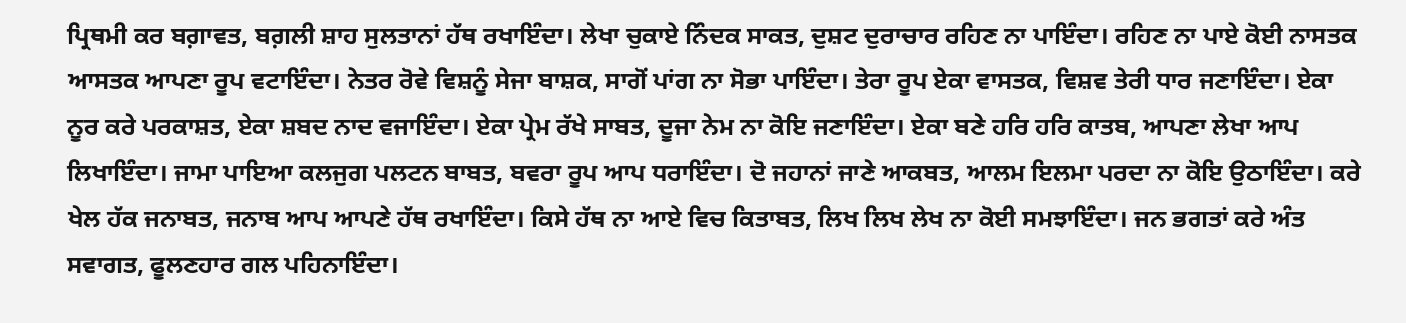ਪ੍ਰਿਥਮੀ ਕਰ ਬਗ਼ਾਵਤ, ਬਗ਼ਲੀ ਸ਼ਾਹ ਸੁਲਤਾਨਾਂ ਹੱਥ ਰਖਾਇੰਦਾ। ਲੇਖਾ ਚੁਕਾਏ ਨਿੰਦਕ ਸਾਕਤ, ਦੁਸ਼ਟ ਦੁਰਾਚਾਰ ਰਹਿਣ ਨਾ ਪਾਇੰਦਾ। ਰਹਿਣ ਨਾ ਪਾਏ ਕੋਈ ਨਾਸਤਕ ਆਸਤਕ ਆਪਣਾ ਰੂਪ ਵਟਾਇੰਦਾ। ਨੇਤਰ ਰੋਵੇ ਵਿਸ਼ਨੂੰ ਸੇਜਾ ਬਾਸ਼ਕ, ਸਾਗੋਂ ਪਾਂਗ ਨਾ ਸੋਭਾ ਪਾਇੰਦਾ। ਤੇਰਾ ਰੂਪ ਏਕਾ ਵਾਸਤਕ, ਵਿਸ਼ਵ ਤੇਰੀ ਧਾਰ ਜਣਾਇੰਦਾ। ਏਕਾ ਨੂਰ ਕਰੇ ਪਰਕਾਸ਼ਤ, ਏਕਾ ਸ਼ਬਦ ਨਾਦ ਵਜਾਇੰਦਾ। ਏਕਾ ਪ੍ਰੇਮ ਰੱਖੇ ਸਾਬਤ, ਦੂਜਾ ਨੇਮ ਨਾ ਕੋਇ ਜਣਾਇੰਦਾ। ਏਕਾ ਬਣੇ ਹਰਿ ਹਰਿ ਕਾਤਬ, ਆਪਣਾ ਲੇਖਾ ਆਪ ਲਿਖਾਇੰਦਾ। ਜਾਮਾ ਪਾਇਆ ਕਲਜੁਗ ਪਲਟਨ ਬਾਬਤ, ਬਵਰਾ ਰੂਪ ਆਪ ਧਰਾਇੰਦਾ। ਦੋ ਜਹਾਨਾਂ ਜਾਣੇ ਆਕਬਤ, ਆਲਮ ਇਲਮਾ ਪਰਦਾ ਨਾ ਕੋਇ ਉਠਾਇੰਦਾ। ਕਰੇ ਖੇਲ ਹੱਕ ਜਨਾਬਤ, ਜਨਾਬ ਆਪ ਆਪਣੇ ਹੱਥ ਰਖਾਇੰਦਾ। ਕਿਸੇ ਹੱਥ ਨਾ ਆਏ ਵਿਚ ਕਿਤਾਬਤ, ਲਿਖ ਲਿਖ ਲੇਖ ਨਾ ਕੋਈ ਸਮਝਾਇੰਦਾ। ਜਨ ਭਗਤਾਂ ਕਰੇ ਅੰਤ ਸਵਾਗਤ, ਫੂਲਣਹਾਰ ਗਲ ਪਹਿਨਾਇੰਦਾ।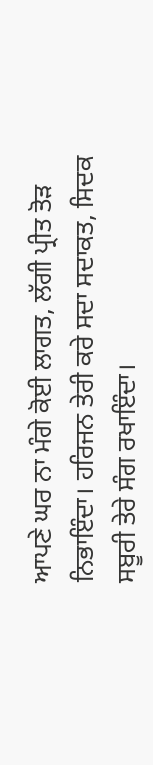ਆਪਣੇ ਘਰ ਨਾ ਮੰਗੇ ਕੋਈ ਲਾਗਤ, ਲੱਗੀ ਪ੍ਰੀਤ ਤੋੜ ਨਿਭਾਇੰਦਾ। ਹਰਿਜਨ ਤੇਰੀ ਕਰੇ ਸਦਾ ਸਦਾਕਤ, ਸਿਦਕ ਸਬੂਰੀ ਤੇਰੇ ਸੰਗ ਰਖਾਇੰਦਾ।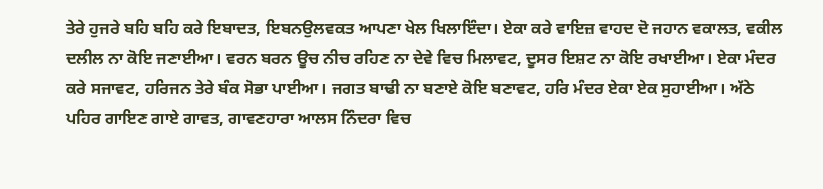ਤੇਰੇ ਹੁਜਰੇ ਬਹਿ ਬਹਿ ਕਰੇ ਇਬਾਦਤ, ਇਬਨਉਲਵਕਤ ਆਪਣਾ ਖੇਲ ਖਿਲਾਇੰਦਾ। ਏਕਾ ਕਰੇ ਵਾਇਜ਼ ਵਾਹਦ ਦੋ ਜਹਾਨ ਵਕਾਲਤ, ਵਕੀਲ ਦਲੀਲ ਨਾ ਕੋਇ ਜਣਾਈਆ। ਵਰਨ ਬਰਨ ਊਚ ਨੀਚ ਰਹਿਣ ਨਾ ਦੇਵੇ ਵਿਚ ਮਿਲਾਵਟ, ਦੂਸਰ ਇਸ਼ਟ ਨਾ ਕੋਇ ਰਖਾਈਆ। ਏਕਾ ਮੰਦਰ ਕਰੇ ਸਜਾਵਟ, ਹਰਿਜਨ ਤੇਰੇ ਬੰਕ ਸੋਭਾ ਪਾਈਆ। ਜਗਤ ਬਾਢੀ ਨਾ ਬਣਾਏ ਕੋਇ ਬਣਾਵਟ, ਹਰਿ ਮੰਦਰ ਏਕਾ ਏਕ ਸੁਹਾਈਆ। ਅੱਠੇ ਪਹਿਰ ਗਾਇਣ ਗਾਏ ਗਾਵਤ, ਗਾਵਣਹਾਰਾ ਆਲਸ ਨਿੰਦਰਾ ਵਿਚ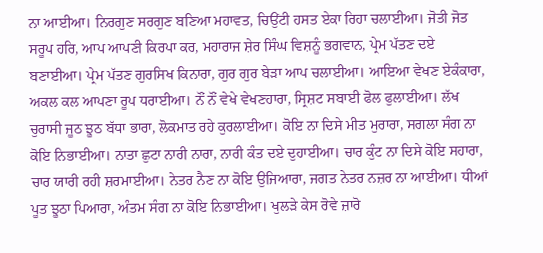ਨਾ ਆਈਆ। ਨਿਰਗੁਣ ਸਰਗੁਣ ਬਣਿਆ ਮਹਾਵਤ, ਚਿਉਂਟੀ ਹਸਤ ਏਕਾ ਰਿਹਾ ਚਲਾਈਆ। ਜੋਤੀ ਜੋਤ ਸਰੂਪ ਹਰਿ, ਆਪ ਆਪਣੀ ਕਿਰਪਾ ਕਰ, ਮਹਾਰਾਜ ਸ਼ੇਰ ਸਿੰਘ ਵਿਸ਼ਨੂੰ ਭਗਵਾਨ, ਪ੍ਰੇਮ ਪੱਤਣ ਦਏ ਬਣਾਈਆ। ਪ੍ਰੇਮ ਪੱਤਣ ਗੁਰਸਿਖ ਕਿਨਾਰਾ, ਗੁਰ ਗੁਰ ਬੇੜਾ ਆਪ ਚਲਾਈਆ। ਆਇਆ ਵੇਖਣ ਏਕੰਕਾਰਾ, ਅਕਲ ਕਲ ਆਪਣਾ ਰੂਪ ਧਰਾਈਆ। ਨੌਂ ਨੌਂ ਵੇਖੇ ਵੇਖਣਹਾਰਾ, ਸ੍ਰਿਸ਼ਟ ਸਬਾਈ ਫੋਲ ਫੁਲਾਈਆ। ਲੱਖ ਚੁਰਾਸੀ ਜੂਠ ਝੂਠ ਬੱਧਾ ਭਾਰਾ, ਲੋਕਮਾਤ ਰਹੇ ਕੁਰਲਾਈਆ। ਕੋਇ ਨਾ ਦਿਸੇ ਮੀਤ ਮੁਰਾਰਾ, ਸਗਲਾ ਸੰਗ ਨਾ ਕੋਇ ਨਿਭਾਈਆ। ਨਾਤਾ ਛੁਟਾ ਨਾਰੀ ਨਾਰਾ, ਨਾਰੀ ਕੰਤ ਦਏ ਦੁਹਾਈਆ। ਚਾਰ ਕੁੰਟ ਨਾ ਦਿਸੇ ਕੋਇ ਸਹਾਰਾ, ਚਾਰ ਯਾਰੀ ਰਹੀ ਸ਼ਰਮਾਈਆ। ਨੇਤਰ ਨੈਣ ਨਾ ਕੋਇ ਉਜਿਆਰਾ, ਜਗਤ ਨੇਤਰ ਨਜ਼ਰ ਨਾ ਆਈਆ। ਧੀਆਂ ਪੂਤ ਝੂਠਾ ਪਿਆਰਾ, ਅੰਤਮ ਸੰਗ ਨਾ ਕੋਇ ਨਿਭਾਈਆ। ਖੁਲੜੇ ਕੇਸ ਰੋਵੇ ਜ਼ਾਰੋ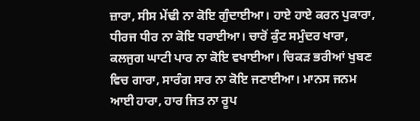ਜ਼ਾਰਾ, ਸੀਸ ਮੇਂਢੀ ਨਾ ਕੋਇ ਗੁੰਦਾਈਆ। ਹਾਏ ਹਾਏ ਕਰਨ ਪੁਕਾਰਾ, ਧੀਰਜ ਧੀਰ ਨਾ ਕੋਇ ਧਰਾਈਆ। ਚਾਰੋਂ ਕੁੰਟ ਸਮੁੰਦਰ ਖਾਰਾ, ਕਲਜੁਗ ਘਾਟੀ ਪਾਰ ਨਾ ਕੋਇ ਵਖਾਈਆ। ਚਿਕੜ ਭਰੀਆਂ ਖੁਬਣ ਵਿਚ ਗਾਰਾ, ਸਾਰੰਗ ਸਾਰ ਨਾ ਕੋਇ ਜਣਾਈਆ। ਮਾਨਸ ਜਨਮ ਆਈ ਹਾਰਾ, ਹਾਰ ਜਿਤ ਨਾ ਰੂਪ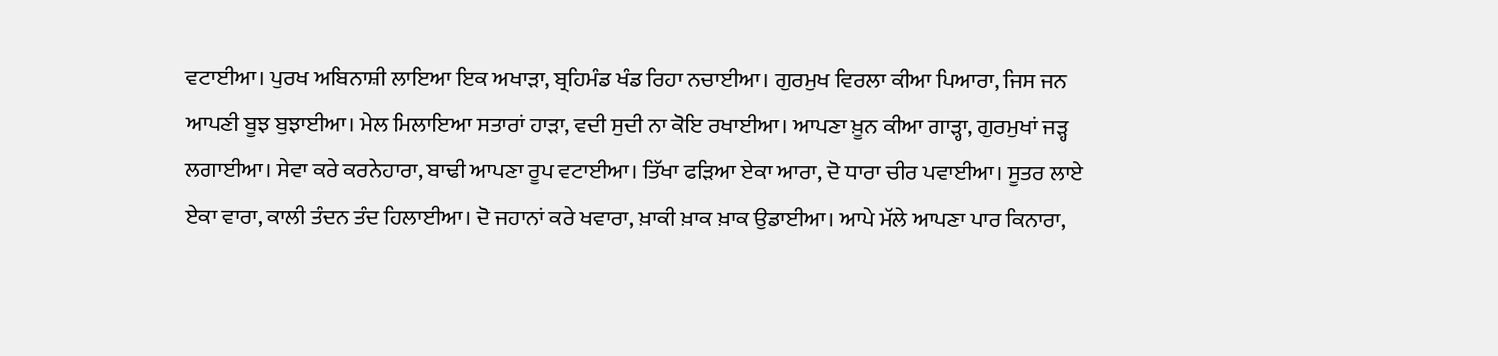ਵਟਾਈਆ। ਪੁਰਖ ਅਬਿਨਾਸ਼ੀ ਲਾਇਆ ਇਕ ਅਖਾੜਾ, ਬ੍ਰਹਿਮੰਡ ਖੰਡ ਰਿਹਾ ਨਚਾਈਆ। ਗੁਰਮੁਖ ਵਿਰਲਾ ਕੀਆ ਪਿਆਰਾ, ਜਿਸ ਜਨ ਆਪਣੀ ਬੂਝ ਬੁਝਾਈਆ। ਮੇਲ ਮਿਲਾਇਆ ਸਤਾਰਾਂ ਹਾੜਾ, ਵਦੀ ਸੁਦੀ ਨਾ ਕੋਇ ਰਖਾਈਆ। ਆਪਣਾ ਖ਼ੂਨ ਕੀਆ ਗਾੜ੍ਹਾ, ਗੁਰਮੁਖਾਂ ਜੜ੍ਹ ਲਗਾਈਆ। ਸੇਵਾ ਕਰੇ ਕਰਨੇਹਾਰਾ, ਬਾਢੀ ਆਪਣਾ ਰੂਪ ਵਟਾਈਆ। ਤਿੱਖਾ ਫੜਿਆ ਏਕਾ ਆਰਾ, ਦੋ ਧਾਰਾ ਚੀਰ ਪਵਾਈਆ। ਸੂਤਰ ਲਾਏ ਏਕਾ ਵਾਰਾ, ਕਾਲੀ ਤੰਦਨ ਤੰਦ ਹਿਲਾਈਆ। ਦੋ ਜਹਾਨਾਂ ਕਰੇ ਖਵਾਰਾ, ਖ਼ਾਕੀ ਖ਼ਾਕ ਖ਼ਾਕ ਉਡਾਈਆ। ਆਪੇ ਮੱਲੇ ਆਪਣਾ ਪਾਰ ਕਿਨਾਰਾ,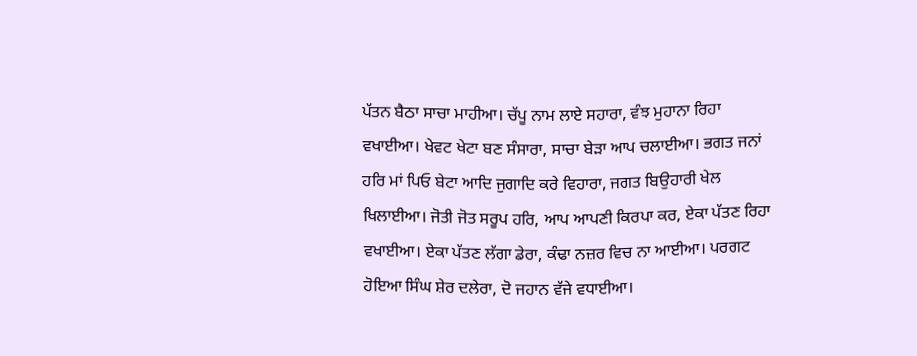ਪੱਤਨ ਬੈਠਾ ਸਾਚਾ ਮਾਹੀਆ। ਚੱਪੂ ਨਾਮ ਲਾਏ ਸਹਾਰਾ, ਵੰਝ ਮੁਹਾਨਾ ਰਿਹਾ ਵਖਾਈਆ। ਖੇਵਟ ਖੇਟਾ ਬਣ ਸੰਸਾਰਾ, ਸਾਚਾ ਬੇੜਾ ਆਪ ਚਲਾਈਆ। ਭਗਤ ਜਨਾਂ ਹਰਿ ਮਾਂ ਪਿਓ ਬੇਟਾ ਆਦਿ ਜੁਗਾਦਿ ਕਰੇ ਵਿਹਾਰਾ, ਜਗਤ ਬਿਉਹਾਰੀ ਖੇਲ ਖਿਲਾਈਆ। ਜੋਤੀ ਜੋਤ ਸਰੂਪ ਹਰਿ, ਆਪ ਆਪਣੀ ਕਿਰਪਾ ਕਰ, ਏਕਾ ਪੱਤਣ ਰਿਹਾ ਵਖਾਈਆ। ਏਕਾ ਪੱਤਣ ਲੱਗਾ ਡੇਰਾ, ਕੰਢਾ ਨਜ਼ਰ ਵਿਚ ਨਾ ਆਈਆ। ਪਰਗਟ ਹੋਇਆ ਸਿੰਘ ਸ਼ੇਰ ਦਲੇਰਾ, ਦੋ ਜਹਾਨ ਵੱਜੇ ਵਧਾਈਆ।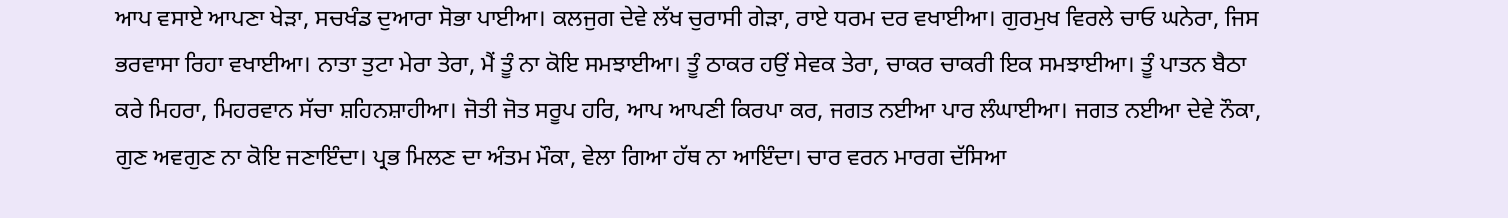ਆਪ ਵਸਾਏ ਆਪਣਾ ਖੇੜਾ, ਸਚਖੰਡ ਦੁਆਰਾ ਸੋਭਾ ਪਾਈਆ। ਕਲਜੁਗ ਦੇਵੇ ਲੱਖ ਚੁਰਾਸੀ ਗੇੜਾ, ਰਾਏ ਧਰਮ ਦਰ ਵਖਾਈਆ। ਗੁਰਮੁਖ ਵਿਰਲੇ ਚਾਓ ਘਨੇਰਾ, ਜਿਸ ਭਰਵਾਸਾ ਰਿਹਾ ਵਖਾਈਆ। ਨਾਤਾ ਤੁਟਾ ਮੇਰਾ ਤੇਰਾ, ਮੈਂ ਤੂੰ ਨਾ ਕੋਇ ਸਮਝਾਈਆ। ਤੂੰ ਠਾਕਰ ਹਉਂ ਸੇਵਕ ਤੇਰਾ, ਚਾਕਰ ਚਾਕਰੀ ਇਕ ਸਮਝਾਈਆ। ਤੂੰ ਪਾਤਨ ਬੈਠਾ ਕਰੇ ਮਿਹਰਾ, ਮਿਹਰਵਾਨ ਸੱਚਾ ਸ਼ਹਿਨਸ਼ਾਹੀਆ। ਜੋਤੀ ਜੋਤ ਸਰੂਪ ਹਰਿ, ਆਪ ਆਪਣੀ ਕਿਰਪਾ ਕਰ, ਜਗਤ ਨਈਆ ਪਾਰ ਲੰਘਾਈਆ। ਜਗਤ ਨਈਆ ਦੇਵੇ ਨੌਕਾ, ਗੁਣ ਅਵਗੁਣ ਨਾ ਕੋਇ ਜਣਾਇੰਦਾ। ਪ੍ਰਭ ਮਿਲਣ ਦਾ ਅੰਤਮ ਮੌਕਾ, ਵੇਲਾ ਗਿਆ ਹੱਥ ਨਾ ਆਇੰਦਾ। ਚਾਰ ਵਰਨ ਮਾਰਗ ਦੱਸਿਆ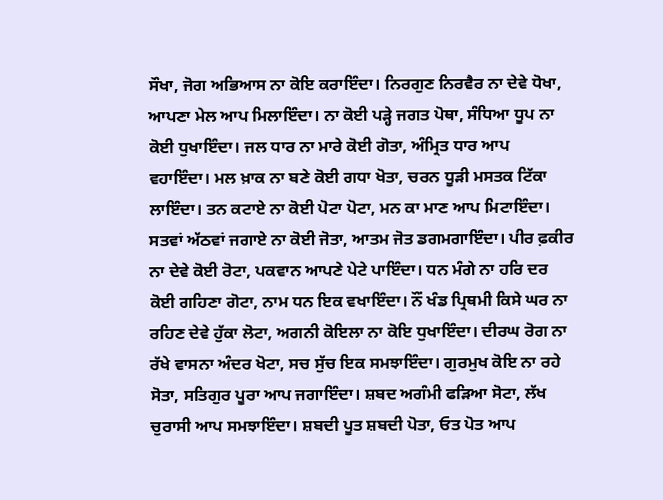ਸੌਖਾ, ਜੋਗ ਅਭਿਆਸ ਨਾ ਕੋਇ ਕਰਾਇੰਦਾ। ਨਿਰਗੁਣ ਨਿਰਵੈਰ ਨਾ ਦੇਵੇ ਧੋਖਾ, ਆਪਣਾ ਮੇਲ ਆਪ ਮਿਲਾਇੰਦਾ। ਨਾ ਕੋਈ ਪੜ੍ਹੇ ਜਗਤ ਪੋਥਾ, ਸੰਧਿਆ ਧੂਪ ਨਾ ਕੋਈ ਧੁਖਾਇੰਦਾ। ਜਲ ਧਾਰ ਨਾ ਮਾਰੇ ਕੋਈ ਗੋਤਾ, ਅੰਮ੍ਰਿਤ ਧਾਰ ਆਪ ਵਹਾਇੰਦਾ। ਮਲ ਖ਼ਾਕ ਨਾ ਬਣੇ ਕੋਈ ਗਧਾ ਖੋਤਾ, ਚਰਨ ਧੂੜੀ ਮਸਤਕ ਟਿੱਕਾ ਲਾਇੰਦਾ। ਤਨ ਕਟਾਏ ਨਾ ਕੋਈ ਪੋਟਾ ਪੋਟਾ, ਮਨ ਕਾ ਮਾਣ ਆਪ ਮਿਟਾਇੰਦਾ। ਸਤਵਾਂ ਅੱਠਵਾਂ ਜਗਾਏ ਨਾ ਕੋਈ ਜੋਤਾ, ਆਤਮ ਜੋਤ ਡਗਮਗਾਇੰਦਾ। ਪੀਰ ਫ਼ਕੀਰ ਨਾ ਦੇਵੇ ਕੋਈ ਰੋਟਾ, ਪਕਵਾਨ ਆਪਣੇ ਪੇਟੇ ਪਾਇੰਦਾ। ਧਨ ਮੰਗੇ ਨਾ ਹਰਿ ਦਰ ਕੋਈ ਗਹਿਣਾ ਗੋਟਾ, ਨਾਮ ਧਨ ਇਕ ਵਖਾਇੰਦਾ। ਨੌਂ ਖੰਡ ਪ੍ਰਿਥਮੀ ਕਿਸੇ ਘਰ ਨਾ ਰਹਿਣ ਦੇਵੇ ਹੁੱਕਾ ਲੋਟਾ, ਅਗਨੀ ਕੋਇਲਾ ਨਾ ਕੋਇ ਧੁਖਾਇੰਦਾ। ਦੀਰਘ ਰੋਗ ਨਾ ਰੱਖੇ ਵਾਸਨਾ ਅੰਦਰ ਖੋਟਾ, ਸਚ ਸੁੱਚ ਇਕ ਸਮਝਾਇੰਦਾ। ਗੁਰਮੁਖ ਕੋਇ ਨਾ ਰਹੇ ਸੋਤਾ, ਸਤਿਗੁਰ ਪੂਰਾ ਆਪ ਜਗਾਇੰਦਾ। ਸ਼ਬਦ ਅਗੰਮੀ ਫੜਿਆ ਸੋਟਾ, ਲੱਖ ਚੁਰਾਸੀ ਆਪ ਸਮਝਾਇੰਦਾ। ਸ਼ਬਦੀ ਪੂਤ ਸ਼ਬਦੀ ਪੋਤਾ, ਓਤ ਪੋਤ ਆਪ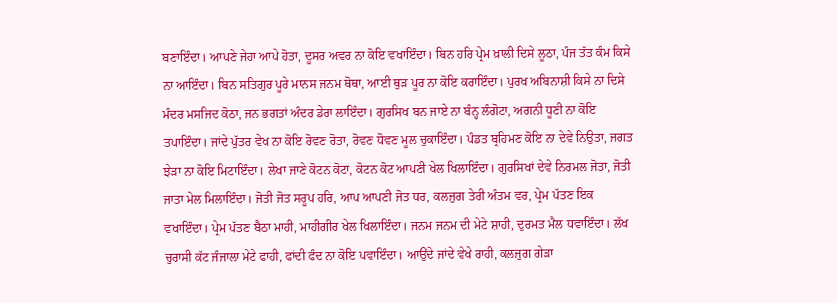ਬਣਾਇੰਦਾ। ਆਪਣੇ ਜੇਹਾ ਆਪੇ ਹੋਤਾ, ਦੂਸਰ ਅਵਰ ਨਾ ਕੋਇ ਵਖਾਇੰਦਾ। ਬਿਨ ਹਰਿ ਪ੍ਰੇਮ ਖ਼ਾਲੀ ਦਿਸੇ ਲੂਠਾ, ਪੰਜ ਤੱਤ ਕੰਮ ਕਿਸੇ ਨਾ ਆਇੰਦਾ। ਬਿਨ ਸਤਿਗੁਰ ਪੂਰੇ ਮਾਨਸ ਜਨਮ ਥੋਥਾ, ਆਈ ਥੁੜ ਪੂਰ ਨਾ ਕੋਇ ਕਰਾਇੰਦਾ। ਪੁਰਖ ਅਬਿਨਾਸ਼ੀ ਕਿਸੇ ਨਾ ਦਿਸੇ ਮੰਦਰ ਮਸਜਿਦ ਕੋਠਾ, ਜਨ ਭਗਤਾਂ ਅੰਦਰ ਡੇਰਾ ਲਾਇੰਦਾ। ਗੁਰਸਿਖ ਬਨ ਜਾਏ ਨਾ ਬੰਨ੍ਹ ਲੰਗੋਟਾ, ਅਗਨੀ ਧੂਣੀ ਨਾ ਕੋਇ ਤਪਾਇੰਦਾ। ਜਾਂਦੇ ਪੁੱਤਰ ਵੇਖ ਨਾ ਕੋਇ ਰੋਵਣ ਰੋਤਾ, ਰੋਵਣ ਧੋਵਣ ਮੂਲ ਚੁਕਾਇੰਦਾ। ਪੰਡਤ ਬ੍ਰਹਿਮਣ ਕੋਇ ਨਾ ਦੇਵੇ ਨਿਉਤਾ, ਜਗਤ ਝੇੜਾ ਨਾ ਕੋਇ ਮਿਟਾਇੰਦਾ। ਲੇਖਾ ਜਾਣੇ ਕੋਟਨ ਕੋਟਾ, ਕੋਟਨ ਕੋਟ ਆਪਣੀ ਖੇਲ ਖਿਲਾਇੰਦਾ। ਗੁਰਸਿਖਾਂ ਦੇਵੇ ਨਿਰਮਲ ਜੋਤਾ, ਜੋਤੀ ਜਾਤਾ ਮੇਲ ਮਿਲਾਇੰਦਾ। ਜੋਤੀ ਜੋਤ ਸਰੂਪ ਹਰਿ, ਆਪ ਆਪਣੀ ਜੋਤ ਧਰ, ਕਲਜੁਗ ਤੇਰੀ ਅੰਤਮ ਵਰ, ਪ੍ਰੇਮ ਪੱਤਣ ਇਕ ਵਖਾਇੰਦਾ। ਪ੍ਰੇਮ ਪੱਤਣ ਬੈਠਾ ਮਾਹੀ, ਮਾਹੀਗੀਰ ਖੇਲ ਖਿਲਾਇੰਦਾ। ਜਨਮ ਜਨਮ ਦੀ ਮੇਟੇ ਸ਼ਾਹੀ, ਦੁਰਮਤ ਮੈਲ ਧਵਾਇੰਦਾ। ਲੱਖ ਚੁਰਾਸੀ ਕੱਟ ਜੰਜਾਲਾ ਮੇਟੇ ਫਾਹੀ, ਫਾਂਦੀ ਫੰਦ ਨਾ ਕੋਇ ਪਵਾਇੰਦਾ। ਆਉਂਦੇ ਜਾਂਦੇ ਵੇਖੇ ਰਾਹੀ, ਕਲਜੁਗ ਗੇੜਾ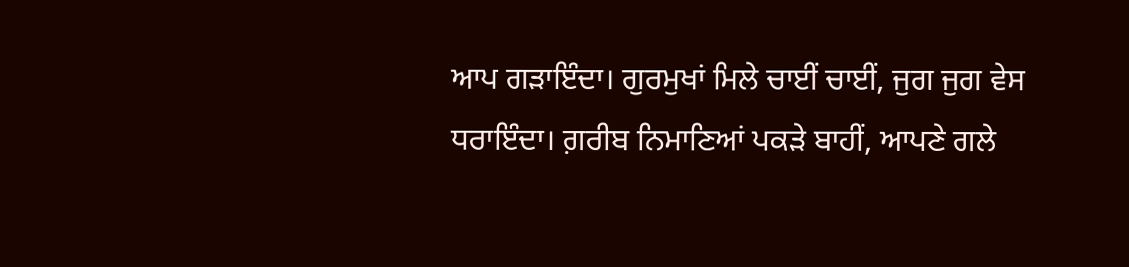ਆਪ ਗੜਾਇੰਦਾ। ਗੁਰਮੁਖਾਂ ਮਿਲੇ ਚਾਈਂ ਚਾਈਂ, ਜੁਗ ਜੁਗ ਵੇਸ ਧਰਾਇੰਦਾ। ਗ਼ਰੀਬ ਨਿਮਾਣਿਆਂ ਪਕੜੇ ਬਾਹੀਂ, ਆਪਣੇ ਗਲੇ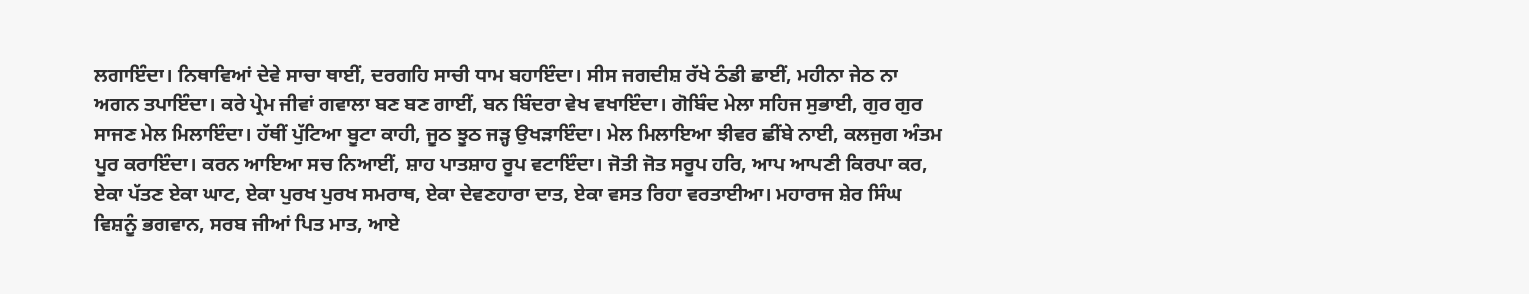ਲਗਾਇੰਦਾ। ਨਿਥਾਵਿਆਂ ਦੇਵੇ ਸਾਚਾ ਥਾਈਂ, ਦਰਗਹਿ ਸਾਚੀ ਧਾਮ ਬਹਾਇੰਦਾ। ਸੀਸ ਜਗਦੀਸ਼ ਰੱਖੇ ਠੰਡੀ ਛਾਈਂ, ਮਹੀਨਾ ਜੇਠ ਨਾ ਅਗਨ ਤਪਾਇੰਦਾ। ਕਰੇ ਪ੍ਰੇਮ ਜੀਵਾਂ ਗਵਾਲਾ ਬਣ ਬਣ ਗਾਈਂ, ਬਨ ਬਿੰਦਰਾ ਵੇਖ ਵਖਾਇੰਦਾ। ਗੋਬਿੰਦ ਮੇਲਾ ਸਹਿਜ ਸੁਭਾਈ, ਗੁਰ ਗੁਰ ਸਾਜਣ ਮੇਲ ਮਿਲਾਇੰਦਾ। ਹੱਥੀਂ ਪੁੱਟਿਆ ਬੂਟਾ ਕਾਹੀ, ਜੂਠ ਝੂਠ ਜੜ੍ਹ ਉਖੜਾਇੰਦਾ। ਮੇਲ ਮਿਲਾਇਆ ਝੀਵਰ ਛੀਂਬੇ ਨਾਈ, ਕਲਜੁਗ ਅੰਤਮ ਪੂਰ ਕਰਾਇੰਦਾ। ਕਰਨ ਆਇਆ ਸਚ ਨਿਆਈਂ, ਸ਼ਾਹ ਪਾਤਸ਼ਾਹ ਰੂਪ ਵਟਾਇੰਦਾ। ਜੋਤੀ ਜੋਤ ਸਰੂਪ ਹਰਿ, ਆਪ ਆਪਣੀ ਕਿਰਪਾ ਕਰ, ਏਕਾ ਪੱਤਣ ਏਕਾ ਘਾਟ, ਏਕਾ ਪੁਰਖ ਪੁਰਖ ਸਮਰਾਥ, ਏਕਾ ਦੇਵਣਹਾਰਾ ਦਾਤ, ਏਕਾ ਵਸਤ ਰਿਹਾ ਵਰਤਾਈਆ। ਮਹਾਰਾਜ ਸ਼ੇਰ ਸਿੰਘ ਵਿਸ਼ਨੂੰ ਭਗਵਾਨ, ਸਰਬ ਜੀਆਂ ਪਿਤ ਮਾਤ, ਆਏ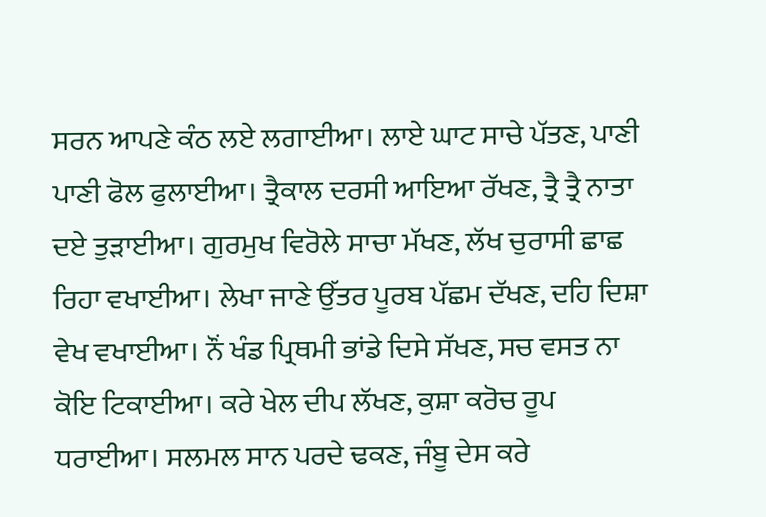ਸਰਨ ਆਪਣੇ ਕੰਠ ਲਏ ਲਗਾਈਆ। ਲਾਏ ਘਾਟ ਸਾਚੇ ਪੱਤਣ, ਪਾਣੀ ਪਾਣੀ ਫੋਲ ਫੁਲਾਈਆ। ਤ੍ਰੈਕਾਲ ਦਰਸੀ ਆਇਆ ਰੱਖਣ, ਤ੍ਰੈ ਤ੍ਰੈ ਨਾਤਾ ਦਏ ਤੁੜਾਈਆ। ਗੁਰਮੁਖ ਵਿਰੋਲੇ ਸਾਚਾ ਮੱਖਣ, ਲੱਖ ਚੁਰਾਸੀ ਛਾਛ ਰਿਹਾ ਵਖਾਈਆ। ਲੇਖਾ ਜਾਣੇ ਉੱਤਰ ਪੂਰਬ ਪੱਛਮ ਦੱਖਣ, ਦਹਿ ਦਿਸ਼ਾ ਵੇਖ ਵਖਾਈਆ। ਨੌਂ ਖੰਡ ਪ੍ਰਿਥਮੀ ਭਾਂਡੇ ਦਿਸੇ ਸੱਖਣ, ਸਚ ਵਸਤ ਨਾ ਕੋਇ ਟਿਕਾਈਆ। ਕਰੇ ਖੇਲ ਦੀਪ ਲੱਖਣ, ਕੁਸ਼ਾ ਕਰੋਚ ਰੂਪ ਧਰਾਈਆ। ਸਲਮਲ ਸਾਨ ਪਰਦੇ ਢਕਣ, ਜੰਬੂ ਦੇਸ ਕਰੇ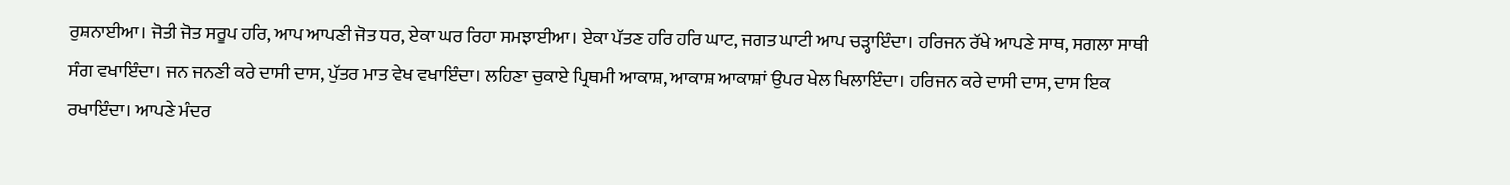ਰੁਸ਼ਨਾਈਆ। ਜੋਤੀ ਜੋਤ ਸਰੂਪ ਹਰਿ, ਆਪ ਆਪਣੀ ਜੋਤ ਧਰ, ਏਕਾ ਘਰ ਰਿਹਾ ਸਮਝਾਈਆ। ਏਕਾ ਪੱਤਣ ਹਰਿ ਹਰਿ ਘਾਟ, ਜਗਤ ਘਾਟੀ ਆਪ ਚੜ੍ਹਾਇੰਦਾ। ਹਰਿਜਨ ਰੱਖੇ ਆਪਣੇ ਸਾਥ, ਸਗਲਾ ਸਾਥੀ ਸੰਗ ਵਖਾਇੰਦਾ। ਜਨ ਜਨਣੀ ਕਰੇ ਦਾਸੀ ਦਾਸ, ਪੁੱਤਰ ਮਾਤ ਵੇਖ ਵਖਾਇੰਦਾ। ਲਹਿਣਾ ਚੁਕਾਏ ਪ੍ਰਿਥਮੀ ਆਕਾਸ਼, ਆਕਾਸ਼ ਆਕਾਸ਼ਾਂ ਉਪਰ ਖੇਲ ਖਿਲਾਇੰਦਾ। ਹਰਿਜਨ ਕਰੇ ਦਾਸੀ ਦਾਸ, ਦਾਸ ਇਕ ਰਖਾਇੰਦਾ। ਆਪਣੇ ਮੰਦਰ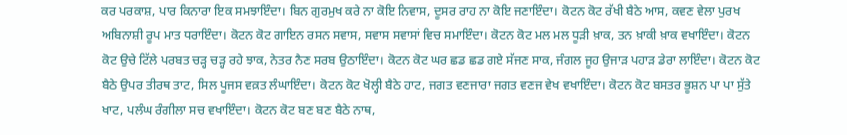ਕਰ ਪਰਕਾਸ਼, ਪਾਰ ਕਿਨਾਰਾ ਇਕ ਸਮਝਾਇੰਦਾ। ਬਿਨ ਗੁਰਮੁਖ ਕਰੇ ਨਾ ਕੋਇ ਨਿਵਾਸ, ਦੂਸਰ ਰਾਹ ਨਾ ਕੋਇ ਜਣਾਇੰਦਾ। ਕੋਟਨ ਕੋਟ ਰੱਖੀ ਬੈਠੇ ਆਸ, ਕਵਣ ਵੇਲਾ ਪੁਰਖ ਅਬਿਨਾਸ਼ੀ ਰੂਪ ਮਾਤ ਧਰਾਇੰਦਾ। ਕੋਟਨ ਕੋਟ ਗਾਇਨ ਰਸਨ ਸਵਾਸ, ਸਵਾਸ ਸਵਾਸਾਂ ਵਿਚ ਸਮਾਇੰਦਾ। ਕੋਟਨ ਕੋਟ ਮਲ ਮਲ ਧੂੜੀ ਖ਼ਾਕ, ਤਨ ਖ਼ਾਕੀ ਖ਼ਾਕ ਵਖਾਇੰਦਾ। ਕੋਟਨ ਕੋਟ ਉਚੇ ਟਿੱਲੇ ਪਰਬਤ ਚੜ੍ਹ ਚੜ੍ਹ ਰਹੇ ਝਾਕ, ਨੇਤਰ ਨੈਣ ਸਰਬ ਉਠਾਇੰਦਾ। ਕੋਟਨ ਕੋਟ ਘਰ ਛਡ ਛਡ ਗਏ ਸੱਜਣ ਸਾਕ, ਜੰਗਲ ਜੂਹ ਉਜਾੜ ਪਹਾੜ ਡੇਰਾ ਲਾਇੰਦਾ। ਕੋਟਨ ਕੋਟ ਬੈਠੇ ਉਪਰ ਤੀਰਥ ਤਾਟ, ਸਿਲ ਪੂਜਸ ਵਕ਼ਤ ਲੰਘਾਇੰਦਾ। ਕੋਟਨ ਕੋਟ ਖੋਲ੍ਹੀ ਬੈਠੇ ਹਾਟ, ਜਗਤ ਵਣਜਾਰਾ ਜਗਤ ਵਣਜ ਵੇਖ ਵਖਾਇੰਦਾ। ਕੋਟਨ ਕੋਟ ਬਸਤਰ ਭੂਸ਼ਨ ਪਾ ਪਾ ਸੁੱਤੇ ਖਾਟ, ਪਲੰਘ ਰੰਗੀਲਾ ਸਚ ਵਖਾਇੰਦਾ। ਕੋਟਨ ਕੋਟ ਬਣ ਬਣ ਬੈਠੇ ਨਾਥ,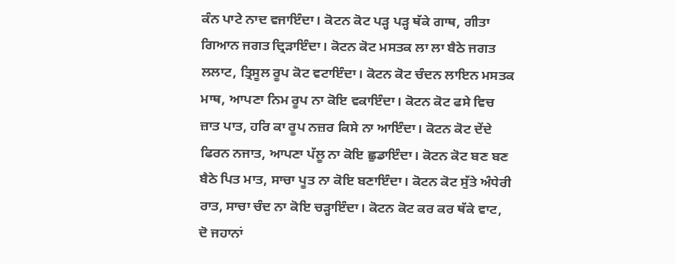ਕੰਨ ਪਾਟੇ ਨਾਦ ਵਜਾਇੰਦਾ। ਕੋਟਨ ਕੋਟ ਪੜ੍ਹ ਪੜ੍ਹ ਥੱਕੇ ਗਾਥ, ਗੀਤਾ ਗਿਆਨ ਜਗਤ ਦ੍ਰਿੜਾਇੰਦਾ। ਕੋਟਨ ਕੋਟ ਮਸਤਕ ਲਾ ਲਾ ਬੈਠੇ ਜਗਤ ਲਲਾਟ, ਤ੍ਰਿਸੂਲ ਰੂਪ ਕੋਟ ਵਟਾਇੰਦਾ। ਕੋਟਨ ਕੋਟ ਚੰਦਨ ਲਾਇਨ ਮਸਤਕ ਮਾਥ, ਆਪਣਾ ਨਿਮ ਰੂਪ ਨਾ ਕੋਇ ਵਕਾਇੰਦਾ। ਕੋਟਨ ਕੋਟ ਫਸੇ ਵਿਚ ਜ਼ਾਤ ਪਾਤ, ਹਰਿ ਕਾ ਰੂਪ ਨਜ਼ਰ ਕਿਸੇ ਨਾ ਆਇੰਦਾ। ਕੋਟਨ ਕੋਟ ਦੇਂਦੇ ਫਿਰਨ ਨਜਾਤ, ਆਪਣਾ ਪੱਲੂ ਨਾ ਕੋਇ ਛੁਡਾਇੰਦਾ। ਕੋਟਨ ਕੋਟ ਬਣ ਬਣ ਬੈਠੇ ਪਿਤ ਮਾਤ, ਸਾਚਾ ਪੂਤ ਨਾ ਕੋਇ ਬਣਾਇੰਦਾ। ਕੋਟਨ ਕੋਟ ਸੁੱਤੇ ਅੰਧੇਰੀ ਰਾਤ, ਸਾਚਾ ਚੰਦ ਨਾ ਕੋਇ ਚੜ੍ਹਾਇੰਦਾ। ਕੋਟਨ ਕੋਟ ਕਰ ਕਰ ਥੱਕੇ ਵਾਟ, ਦੋ ਜਹਾਨਾਂ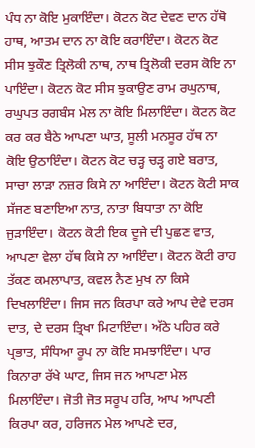ਪੰਧ ਨਾ ਕੋਇ ਮੁਕਾਇੰਦਾ। ਕੋਟਨ ਕੋਟ ਦੇਵਣ ਦਾਨ ਹੱਥੋ ਹਾਥ, ਆਤਮ ਦਾਨ ਨਾ ਕੋਇ ਕਰਾਇੰਦਾ। ਕੋਟਨ ਕੋਟ ਸੀਸ ਝੁਕੌਣ ਤ੍ਰਿਲੋਕੀ ਨਾਥ, ਨਾਥ ਤ੍ਰਿਲੋਕੀ ਦਰਸ ਕੋਇ ਨਾ ਪਾਇੰਦਾ। ਕੋਟਨ ਕੋਟ ਸੀਸ ਝੁਕਾਉਣ ਰਾਮ ਰਘੁਨਾਥ, ਰਘੁਪਤ ਰਗਬੰਸ ਮੇਲ ਨਾ ਕੋਇ ਮਿਲਾਇੰਦਾ। ਕੋਟਨ ਕੋਟ ਕਰ ਕਰ ਬੈਠੇ ਆਪਣਾ ਘਾਤ, ਸੂਲੀ ਮਨਸੂਰ ਹੱਥ ਨਾ ਕੋਇ ਉਠਾਇੰਦਾ। ਕੋਟਨ ਕੋਟ ਚੜ੍ਹ ਚੜ੍ਹ ਗਏ ਬਰਾਤ, ਸਾਚਾ ਲਾੜਾ ਨਜ਼ਰ ਕਿਸੇ ਨਾ ਆਇੰਦਾ। ਕੋਟਨ ਕੋਟੀ ਸਾਕ ਸੱਜਣ ਬਣਾਇਆ ਨਾਤ, ਨਾਤਾ ਬਿਧਾਤਾ ਨਾ ਕੋਇ ਜੁੜਾਇੰਦਾ। ਕੋਟਨ ਕੋਟੀ ਇਕ ਦੂਜੇ ਦੀ ਪੁਛਣ ਵਾਤ, ਆਪਣਾ ਵੇਲਾ ਹੱਥ ਕਿਸੇ ਨਾ ਆਇੰਦਾ। ਕੋਟਨ ਕੋਟੀ ਰਾਹ ਤੱਕਣ ਕਮਲਾਪਾਤ, ਕਵਲ ਨੈਣ ਮੁਖ ਨਾ ਕਿਸੇ ਦਿਖਲਾਇੰਦਾ। ਜਿਸ ਜਨ ਕਿਰਪਾ ਕਰੇ ਆਪ ਦੇਵੇ ਦਰਸ ਦਾਤ, ਦੇ ਦਰਸ ਤ੍ਰਿਖਾ ਮਿਟਾਇੰਦਾ। ਅੱਠੇ ਪਹਿਰ ਕਰੇ ਪ੍ਰਭਾਤ, ਸੰਧਿਆ ਰੂਪ ਨਾ ਕੋਇ ਸਮਝਾਇੰਦਾ। ਪਾਰ ਕਿਨਾਰਾ ਰੱਖੇ ਘਾਟ, ਜਿਸ ਜਨ ਆਪਣਾ ਮੇਲ ਮਿਲਾਇੰਦਾ। ਜੋਤੀ ਜੋਤ ਸਰੂਪ ਹਰਿ, ਆਪ ਆਪਣੀ ਕਿਰਪਾ ਕਰ, ਹਰਿਜਨ ਮੇਲ ਆਪਣੇ ਦਰ,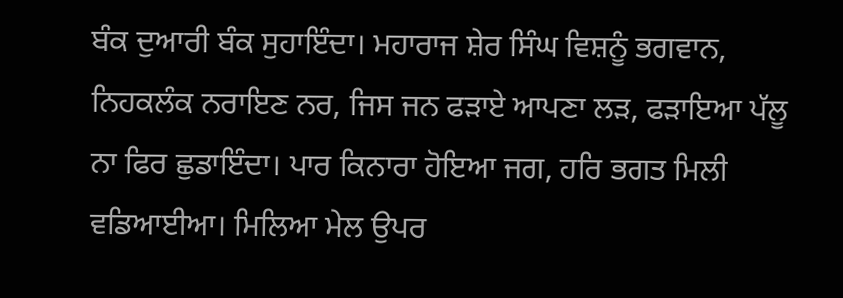ਬੰਕ ਦੁਆਰੀ ਬੰਕ ਸੁਹਾਇੰਦਾ। ਮਹਾਰਾਜ ਸ਼ੇਰ ਸਿੰਘ ਵਿਸ਼ਨੂੰ ਭਗਵਾਨ, ਨਿਹਕਲੰਕ ਨਰਾਇਣ ਨਰ, ਜਿਸ ਜਨ ਫੜਾਏ ਆਪਣਾ ਲੜ, ਫੜਾਇਆ ਪੱਲੂ ਨਾ ਫਿਰ ਛੁਡਾਇੰਦਾ। ਪਾਰ ਕਿਨਾਰਾ ਹੋਇਆ ਜਗ, ਹਰਿ ਭਗਤ ਮਿਲੀ ਵਡਿਆਈਆ। ਮਿਲਿਆ ਮੇਲ ਉਪਰ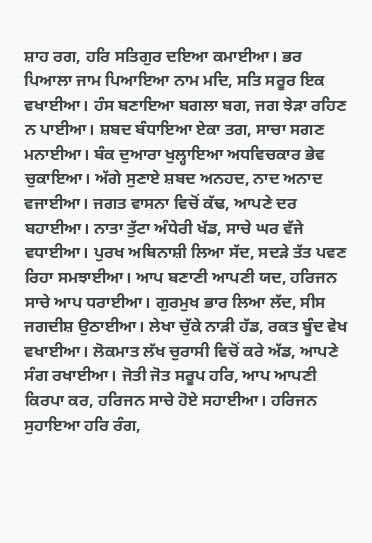ਸ਼ਾਹ ਰਗ, ਹਰਿ ਸਤਿਗੁਰ ਦਇਆ ਕਮਾਈਆ। ਭਰ ਪਿਆਲਾ ਜਾਮ ਪਿਆਇਆ ਨਾਮ ਮਦਿ, ਸਤਿ ਸਰੂਰ ਇਕ ਵਖਾਈਆ। ਹੰਸ ਬਣਾਇਆ ਬਗਲਾ ਬਗ, ਜਗ ਝੇੜਾ ਰਹਿਣ ਨ ਪਾਈਆ। ਸ਼ਬਦ ਬੰਧਾਇਆ ਏਕਾ ਤਗ, ਸਾਚਾ ਸਗਣ ਮਨਾਈਆ। ਬੰਕ ਦੁਆਰਾ ਖੁਲ੍ਹਾਇਆ ਅਧਵਿਚਕਾਰ ਭੇਵ ਚੁਕਾਇਆ। ਅੱਗੇ ਸੁਣਾਏ ਸ਼ਬਦ ਅਨਹਦ, ਨਾਦ ਅਨਾਦ ਵਜਾਈਆ। ਜਗਤ ਵਾਸਨਾ ਵਿਚੋਂ ਕੱਢ, ਆਪਣੇ ਦਰ ਬਹਾਈਆ। ਨਾਤਾ ਤੁੱਟਾ ਅੰਧੇਰੀ ਖੱਡ, ਸਾਚੇ ਘਰ ਵੱਜੇ ਵਧਾਈਆ। ਪੁਰਖ ਅਬਿਨਾਸ਼ੀ ਲਿਆ ਸੱਦ, ਸਦੜੇ ਤੱਤ ਪਵਣ ਰਿਹਾ ਸਮਝਾਈਆ। ਆਪ ਬਣਾਣੀ ਆਪਣੀ ਯਦ, ਹਰਿਜਨ ਸਾਚੇ ਆਪ ਧਰਾਈਆ। ਗੁਰਮੁਖ ਭਾਰ ਲਿਆ ਲੱਦ, ਸੀਸ ਜਗਦੀਸ਼ ਉਠਾਈਆ। ਲੇਖਾ ਚੁੱਕੇ ਨਾੜੀ ਹੱਡ, ਰਕਤ ਬੂੰਦ ਵੇਖ ਵਖਾਈਆ। ਲੋਕਮਾਤ ਲੱਖ ਚੁਰਾਸੀ ਵਿਚੋਂ ਕਰੇ ਅੱਡ, ਆਪਣੇ ਸੰਗ ਰਖਾਈਆ। ਜੋਤੀ ਜੋਤ ਸਰੂਪ ਹਰਿ, ਆਪ ਆਪਣੀ ਕਿਰਪਾ ਕਰ, ਹਰਿਜਨ ਸਾਚੇ ਹੋਏ ਸਹਾਈਆ। ਹਰਿਜਨ ਸੁਹਾਇਆ ਹਰਿ ਰੰਗ,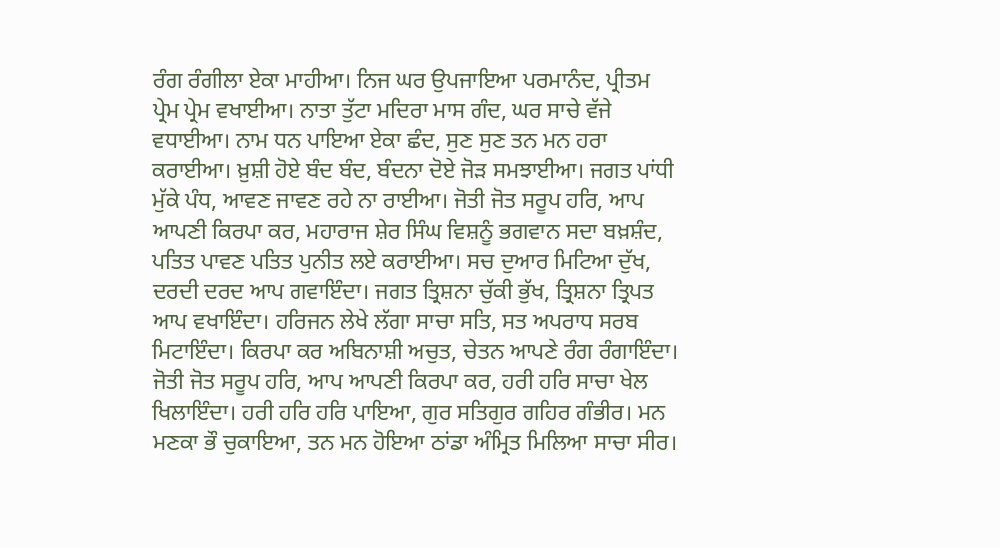ਰੰਗ ਰੰਗੀਲਾ ਏਕਾ ਮਾਹੀਆ। ਨਿਜ ਘਰ ਉਪਜਾਇਆ ਪਰਮਾਨੰਦ, ਪ੍ਰੀਤਮ ਪ੍ਰੇਮ ਪ੍ਰੇਮ ਵਖਾਈਆ। ਨਾਤਾ ਤੁੱਟਾ ਮਦਿਰਾ ਮਾਸ ਗੰਦ, ਘਰ ਸਾਚੇ ਵੱਜੇ ਵਧਾਈਆ। ਨਾਮ ਧਨ ਪਾਇਆ ਏਕਾ ਛੰਦ, ਸੁਣ ਸੁਣ ਤਨ ਮਨ ਹਰਾ ਕਰਾਈਆ। ਖ਼ੁਸ਼ੀ ਹੋਏ ਬੰਦ ਬੰਦ, ਬੰਦਨਾ ਦੋਏ ਜੋੜ ਸਮਝਾਈਆ। ਜਗਤ ਪਾਂਧੀ ਮੁੱਕੇ ਪੰਧ, ਆਵਣ ਜਾਵਣ ਰਹੇ ਨਾ ਰਾਈਆ। ਜੋਤੀ ਜੋਤ ਸਰੂਪ ਹਰਿ, ਆਪ ਆਪਣੀ ਕਿਰਪਾ ਕਰ, ਮਹਾਰਾਜ ਸ਼ੇਰ ਸਿੰਘ ਵਿਸ਼ਨੂੰ ਭਗਵਾਨ ਸਦਾ ਬਖ਼ਸ਼ੰਦ, ਪਤਿਤ ਪਾਵਣ ਪਤਿਤ ਪੁਨੀਤ ਲਏ ਕਰਾਈਆ। ਸਚ ਦੁਆਰ ਮਿਟਿਆ ਦੁੱਖ, ਦਰਦੀ ਦਰਦ ਆਪ ਗਵਾਇੰਦਾ। ਜਗਤ ਤ੍ਰਿਸ਼ਨਾ ਚੁੱਕੀ ਭੁੱਖ, ਤ੍ਰਿਸ਼ਨਾ ਤ੍ਰਿਪਤ ਆਪ ਵਖਾਇੰਦਾ। ਹਰਿਜਨ ਲੇਖੇ ਲੱਗਾ ਸਾਚਾ ਸਤਿ, ਸਤ ਅਪਰਾਧ ਸਰਬ ਮਿਟਾਇੰਦਾ। ਕਿਰਪਾ ਕਰ ਅਬਿਨਾਸ਼ੀ ਅਚੁਤ, ਚੇਤਨ ਆਪਣੇ ਰੰਗ ਰੰਗਾਇੰਦਾ। ਜੋਤੀ ਜੋਤ ਸਰੂਪ ਹਰਿ, ਆਪ ਆਪਣੀ ਕਿਰਪਾ ਕਰ, ਹਰੀ ਹਰਿ ਸਾਚਾ ਖੇਲ ਖਿਲਾਇੰਦਾ। ਹਰੀ ਹਰਿ ਹਰਿ ਪਾਇਆ, ਗੁਰ ਸਤਿਗੁਰ ਗਹਿਰ ਗੰਭੀਰ। ਮਨ ਮਣਕਾ ਭੌ ਚੁਕਾਇਆ, ਤਨ ਮਨ ਹੋਇਆ ਠਾਂਡਾ ਅੰਮ੍ਰਿਤ ਮਿਲਿਆ ਸਾਚਾ ਸੀਰ।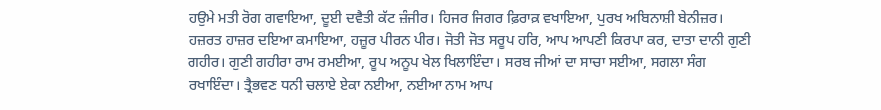ਹਉਮੇ ਮਤੀ ਰੋਗ ਗਵਾਇਆ, ਦੂਈ ਦਵੈਤੀ ਕੱਟ ਜ਼ੰਜੀਰ। ਹਿਜਰ ਜਿਗਰ ਫ਼ਿਰਾਕ਼ ਵਖਾਇਆ, ਪੁਰਖ ਅਬਿਨਾਸ਼ੀ ਬੇਨੀਜ਼ਰ। ਹਜ਼ਰਤ ਹਾਜ਼ਰ ਦਇਆ ਕਮਾਇਆ, ਹਜ਼ੂਰ ਪੀਰਨ ਪੀਰ। ਜੋਤੀ ਜੋਤ ਸਰੂਪ ਹਰਿ, ਆਪ ਆਪਣੀ ਕਿਰਪਾ ਕਰ, ਦਾਤਾ ਦਾਨੀ ਗੁਣੀ ਗਹੀਰ। ਗੁਣੀ ਗਹੀਰਾ ਰਾਮ ਰਮਈਆ, ਰੂਪ ਅਨੂਪ ਖੇਲ ਖਿਲਾਇੰਦਾ। ਸਰਬ ਜੀਆਂ ਦਾ ਸਾਚਾ ਸਈਆ, ਸਗਲਾ ਸੰਗ ਰਖਾਇੰਦਾ। ਤ੍ਰੈਭਵਣ ਧਨੀ ਚਲਾਏ ਏਕਾ ਨਈਆ, ਨਈਆ ਨਾਮ ਆਪ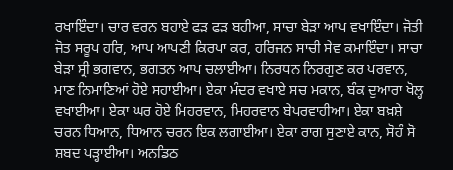ਰਖਾਇੰਦਾ। ਚਾਰ ਵਰਨ ਬਹਾਏ ਫੜ ਫੜ ਬਹੀਆ, ਸਾਚਾ ਬੇੜਾ ਆਪ ਵਖਾਇੰਦਾ। ਜੋਤੀ ਜੋਤ ਸਰੂਪ ਹਰਿ, ਆਪ ਆਪਣੀ ਕਿਰਪਾ ਕਰ, ਹਰਿਜਨ ਸਾਚੀ ਸੇਵ ਕਮਾਇੰਦਾ। ਸਾਚਾ ਬੇੜਾ ਸ੍ਰੀ ਭਗਵਾਨ, ਭਗਤਨ ਆਪ ਚਲਾਈਆ। ਨਿਰਧਨ ਨਿਰਗੁਣ ਕਰ ਪਰਵਾਨ, ਮਾਣ ਨਿਮਾਣਿਆਂ ਹੋਏ ਸਹਾਈਆ। ਏਕਾ ਮੰਦਰ ਵਖਾਏ ਸਚ ਮਕਾਨ, ਬੰਕ ਦੁਆਰਾ ਖੋਲ੍ਹ ਵਖਾਈਆ। ਏਕਾ ਘਰ ਹੋਏ ਮਿਹਰਵਾਨ, ਮਿਹਰਵਾਨ ਬੇਪਰਵਾਹੀਆ। ਏਕਾ ਬਖ਼ਸ਼ੇ ਚਰਨ ਧਿਆਨ, ਧਿਆਨ ਚਰਨ ਇਕ ਲਗਾਈਆ। ਏਕਾ ਰਾਗ ਸੁਣਾਏ ਕਾਨ, ਸੋਹੰ ਸੋ ਸ਼ਬਦ ਪੜ੍ਹਾਈਆ। ਅਨਡਿਠ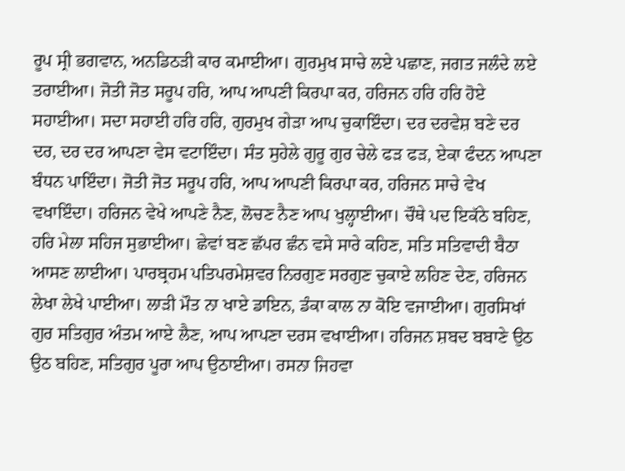ਰੂਪ ਸ੍ਰੀ ਭਗਵਾਨ, ਅਨਡਿਠੜੀ ਕਾਰ ਕਮਾਈਆ। ਗੁਰਮੁਖ ਸਾਚੇ ਲਏ ਪਛਾਣ, ਜਗਤ ਜਲੰਦੇ ਲਏ ਤਰਾਈਆ। ਜੋਤੀ ਜੋਤ ਸਰੂਪ ਹਰਿ, ਆਪ ਆਪਣੀ ਕਿਰਪਾ ਕਰ, ਹਰਿਜਨ ਹਰਿ ਹਰਿ ਹੋਏ ਸਹਾਈਆ। ਸਦਾ ਸਹਾਈ ਹਰਿ ਹਰਿ, ਗੁਰਮੁਖ ਗੇੜਾ ਆਪ ਚੁਕਾਇੰਦਾ। ਦਰ ਦਰਵੇਸ਼ ਬਣੇ ਦਰ ਦਰ, ਦਰ ਦਰ ਆਪਣਾ ਵੇਸ ਵਟਾਇੰਦਾ। ਸੰਤ ਸੁਹੇਲੇ ਗੁਰੂ ਗੁਰ ਚੇਲੇ ਫੜ ਫੜ, ਏਕਾ ਫੰਦਨ ਆਪਣਾ ਬੰਧਨ ਪਾਇੰਦਾ। ਜੋਤੀ ਜੋਤ ਸਰੂਪ ਹਰਿ, ਆਪ ਆਪਣੀ ਕਿਰਪਾ ਕਰ, ਹਰਿਜਨ ਸਾਚੇ ਵੇਖ ਵਖਾਇੰਦਾ। ਹਰਿਜਨ ਵੇਖੇ ਆਪਣੇ ਨੈਣ, ਲੋਚਣ ਨੈਣ ਆਪ ਖੁਲ੍ਹਾਈਆ। ਚੌਥੇ ਪਦ ਇਕੱਠੇ ਬਹਿਣ, ਹਰਿ ਮੇਲਾ ਸਹਿਜ ਸੁਭਾਈਆ। ਛੇਵਾਂ ਬਣ ਛੱਪਰ ਛੰਨ ਵਸੇ ਸਾਰੇ ਕਹਿਣ, ਸਤਿ ਸਤਿਵਾਦੀ ਬੈਠਾ ਆਸਣ ਲਾਈਆ। ਪਾਰਬ੍ਰਹਮ ਪਤਿਪਰਮੇਸ਼ਵਰ ਨਿਰਗੁਣ ਸਰਗੁਣ ਚੁਕਾਏ ਲਹਿਣ ਦੇਣ, ਹਰਿਜਨ ਲੇਖਾ ਲੇਖੇ ਪਾਈਆ। ਲਾੜੀ ਮੌਤ ਨਾ ਖਾਏ ਡਾਇਨ, ਡੰਕਾ ਕਾਲ ਨਾ ਕੋਇ ਵਜਾਈਆ। ਗੁਰਸਿਖਾਂ ਗੁਰ ਸਤਿਗੁਰ ਅੰਤਮ ਆਏ ਲੈਣ, ਆਪ ਆਪਣਾ ਦਰਸ ਵਖਾਈਆ। ਹਰਿਜਨ ਸ਼ਬਦ ਬਬਾਣੇ ਉਠ ਉਠ ਬਹਿਣ, ਸਤਿਗੁਰ ਪੂਰਾ ਆਪ ਉਠਾਈਆ। ਰਸਨਾ ਜਿਹਵਾ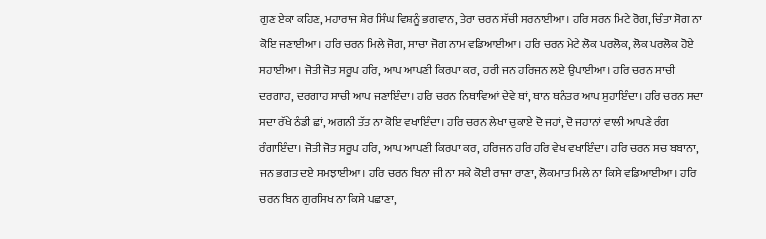ਗੁਣ ਏਕਾ ਕਹਿਣ, ਮਹਾਰਾਜ ਸ਼ੇਰ ਸਿੰਘ ਵਿਸ਼ਨੂੰ ਭਗਵਾਨ, ਤੇਰਾ ਚਰਨ ਸੱਚੀ ਸਰਨਾਈਆ। ਹਰਿ ਸਰਨ ਮਿਟੇ ਰੋਗ, ਚਿੰਤਾ ਸੋਗ ਨਾ ਕੋਇ ਜਣਾਈਆ। ਹਰਿ ਚਰਨ ਮਿਲੇ ਜੋਗ, ਸਾਚਾ ਜੋਗ ਨਾਮ ਵਡਿਆਈਆ। ਹਰਿ ਚਰਨ ਮੇਟੇ ਲੋਕ ਪਰਲੋਕ, ਲੋਕ ਪਰਲੋਕ ਹੋਏ ਸਹਾਈਆ। ਜੋਤੀ ਜੋਤ ਸਰੂਪ ਹਰਿ, ਆਪ ਆਪਣੀ ਕਿਰਪਾ ਕਰ, ਹਰੀ ਜਨ ਹਰਿਜਨ ਲਏ ਉਪਾਈਆ। ਹਰਿ ਚਰਨ ਸਾਚੀ ਦਰਗਾਹ, ਦਰਗਾਹ ਸਾਚੀ ਆਪ ਜਣਾਇੰਦਾ। ਹਰਿ ਚਰਨ ਨਿਥਾਵਿਆਂ ਦੇਵੇ ਥਾਂ, ਥਾਨ ਥਨੰਤਰ ਆਪ ਸੁਹਾਇੰਦਾ। ਹਰਿ ਚਰਨ ਸਦਾ ਸਦਾ ਰੱਖੇ ਠੰਡੀ ਛਾਂ, ਅਗਨੀ ਤੱਤ ਨਾ ਕੋਇ ਵਖਾਇੰਦਾ। ਹਰਿ ਚਰਨ ਲੇਖਾ ਚੁਕਾਏ ਦੋ ਜਹਾਂ, ਦੋ ਜਹਾਨਾਂ ਵਾਲੀ ਆਪਣੇ ਰੰਗ ਰੰਗਾਇੰਦਾ। ਜੋਤੀ ਜੋਤ ਸਰੂਪ ਹਰਿ, ਆਪ ਆਪਣੀ ਕਿਰਪਾ ਕਰ, ਹਰਿਜਨ ਹਰਿ ਹਰਿ ਵੇਖ ਵਖਾਇੰਦਾ। ਹਰਿ ਚਰਨ ਸਚ ਬਬਾਨਾ, ਜਨ ਭਗਤ ਦਏ ਸਮਝਾਈਆ। ਹਰਿ ਚਰਨ ਬਿਨਾ ਜੀ ਨਾ ਸਕੇ ਕੋਈ ਰਾਜਾ ਰਾਣਾ, ਲੋਕਮਾਤ ਮਿਲੇ ਨਾ ਕਿਸੇ ਵਡਿਆਈਆ। ਹਰਿ ਚਰਨ ਬਿਨ ਗੁਰਸਿਖ ਨਾ ਕਿਸੇ ਪਛਾਣਾ,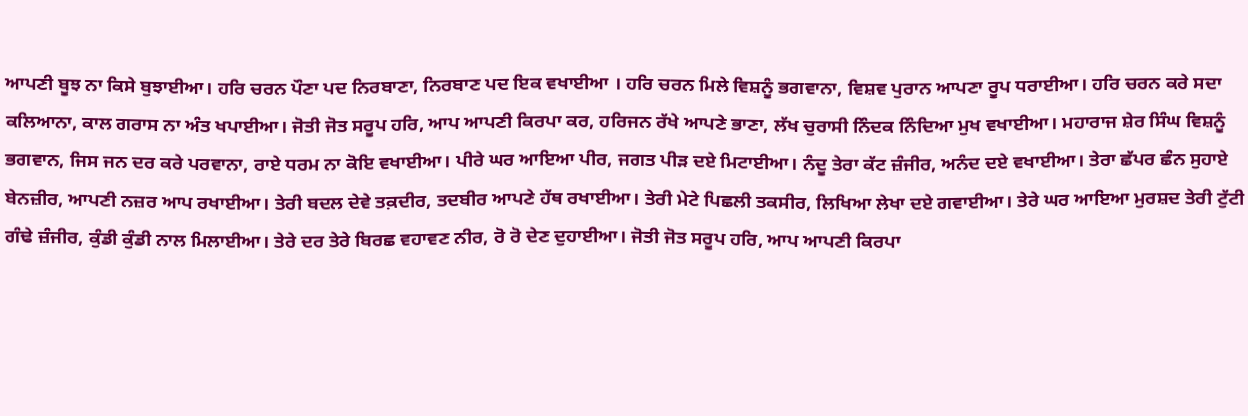ਆਪਣੀ ਬੂਝ ਨਾ ਕਿਸੇ ਬੁਝਾਈਆ। ਹਰਿ ਚਰਨ ਪੌਣਾ ਪਦ ਨਿਰਬਾਣਾ, ਨਿਰਬਾਣ ਪਦ ਇਕ ਵਖਾਈਆ । ਹਰਿ ਚਰਨ ਮਿਲੇ ਵਿਸ਼ਨੂੰ ਭਗਵਾਨਾ, ਵਿਸ਼ਵ ਪੁਰਾਨ ਆਪਣਾ ਰੂਪ ਧਰਾਈਆ। ਹਰਿ ਚਰਨ ਕਰੇ ਸਦਾ ਕਲਿਆਨਾ, ਕਾਲ ਗਰਾਸ ਨਾ ਅੰਤ ਖਪਾਈਆ। ਜੋਤੀ ਜੋਤ ਸਰੂਪ ਹਰਿ, ਆਪ ਆਪਣੀ ਕਿਰਪਾ ਕਰ, ਹਰਿਜਨ ਰੱਖੇ ਆਪਣੇ ਭਾਣਾ, ਲੱਖ ਚੁਰਾਸੀ ਨਿੰਦਕ ਨਿੰਦਿਆ ਮੁਖ ਵਖਾਈਆ। ਮਹਾਰਾਜ ਸ਼ੇਰ ਸਿੰਘ ਵਿਸ਼ਨੂੰ ਭਗਵਾਨ, ਜਿਸ ਜਨ ਦਰ ਕਰੇ ਪਰਵਾਨਾ, ਰਾਏ ਧਰਮ ਨਾ ਕੋਇ ਵਖਾਈਆ। ਪੀਰੇ ਘਰ ਆਇਆ ਪੀਰ, ਜਗਤ ਪੀੜ ਦਏ ਮਿਟਾਈਆ। ਨੰਦੂ ਤੇਰਾ ਕੱਟ ਜ਼ੰਜੀਰ, ਅਨੰਦ ਦਏ ਵਖਾਈਆ। ਤੇਰਾ ਛੱਪਰ ਛੰਨ ਸੁਹਾਏ ਬੇਨਜ਼ੀਰ, ਆਪਣੀ ਨਜ਼ਰ ਆਪ ਰਖਾਈਆ। ਤੇਰੀ ਬਦਲ ਦੇਵੇ ਤਕ਼ਦੀਰ, ਤਦਬੀਰ ਆਪਣੇ ਹੱਥ ਰਖਾਈਆ। ਤੇਰੀ ਮੇਟੇ ਪਿਛਲੀ ਤਕਸੀਰ, ਲਿਖਿਆ ਲੇਖਾ ਦਏ ਗਵਾਈਆ। ਤੇਰੇ ਘਰ ਆਇਆ ਮੁਰਸ਼ਦ ਤੇਰੀ ਟੁੱਟੀ ਗੰਢੇ ਜ਼ੰਜੀਰ, ਕੁੰਡੀ ਕੁੰਡੀ ਨਾਲ ਮਿਲਾਈਆ। ਤੇਰੇ ਦਰ ਤੇਰੇ ਬਿਰਛ ਵਹਾਵਣ ਨੀਰ, ਰੋ ਰੋ ਦੇਣ ਦੁਹਾਈਆ। ਜੋਤੀ ਜੋਤ ਸਰੂਪ ਹਰਿ, ਆਪ ਆਪਣੀ ਕਿਰਪਾ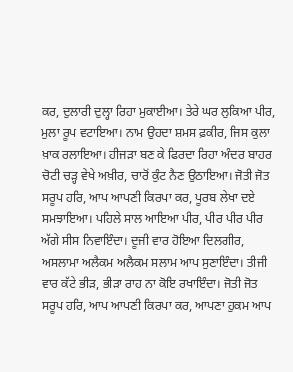ਕਰ, ਦੁਲਾਰੀ ਦੁਲ੍ਹਾ ਰਿਹਾ ਮੁਕਾਈਆ। ਤੇਰੇ ਘਰ ਲੁਕਿਆ ਪੀਰ, ਮੁਲਾ ਰੂਪ ਵਟਾਇਆ। ਨਾਮ ਉਹਦਾ ਸ਼ਮਸ ਫ਼ਕੀਰ, ਜਿਸ ਕੁਲਾ ਖ਼ਾਕ ਰਲਾਇਆ। ਹੀਜੜਾ ਬਣ ਕੇ ਫਿਰਦਾ ਰਿਹਾ ਅੰਦਰ ਬਾਹਰ ਚੋਟੀ ਚੜ੍ਹ ਵੇਖੇ ਅਖ਼ੀਰ, ਚਾਰੋਂ ਕੁੰਟ ਨੈਣ ਉਠਾਇਆ। ਜੋਤੀ ਜੋਤ ਸਰੂਪ ਹਰਿ, ਆਪ ਆਪਣੀ ਕਿਰਪਾ ਕਰ, ਪੂਰਬ ਲੇਖਾ ਦਏ ਸਮਝਾਇਆ। ਪਹਿਲੇ ਸਾਲ ਆਇਆ ਪੀਰ, ਪੀਰ ਪੀਰ ਪੀਰ ਅੱਗੇ ਸੀਸ ਨਿਵਾਇੰਦਾ। ਦੂਜੀ ਵਾਰ ਹੋਇਆ ਦਿਲਗੀਰ, ਅਸਲਾਮਾ ਅਲੈਕਮ ਅਲੈਕਮ ਸਲਾਮ ਆਪ ਸੁਣਾਇੰਦਾ। ਤੀਜੀ ਵਾਰ ਕੱਟੇ ਭੀੜ, ਭੀੜਾ ਰਾਹ ਨਾ ਕੋਇ ਰਖਾਇੰਦਾ। ਜੋਤੀ ਜੋਤ ਸਰੂਪ ਹਰਿ, ਆਪ ਆਪਣੀ ਕਿਰਪਾ ਕਰ, ਆਪਣਾ ਹੁਕਮ ਆਪ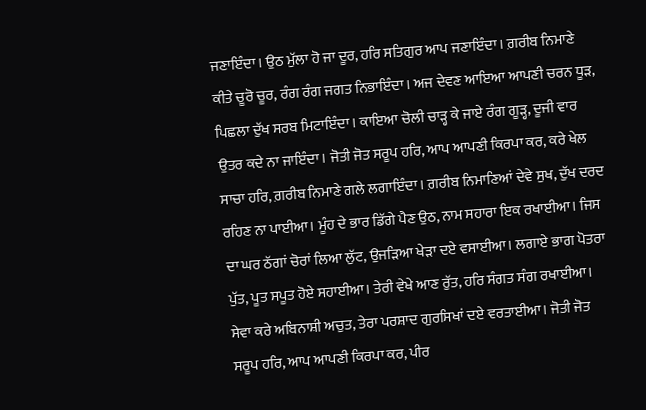ਜਣਾਇੰਦਾ। ਉਠ ਮੁੱਲਾ ਹੋ ਜਾ ਦੂਰ, ਹਰਿ ਸਤਿਗੁਰ ਆਪ ਜਣਾਇੰਦਾ। ਗ਼ਰੀਬ ਨਿਮਾਣੇ ਕੀਤੇ ਚੂਰੋ ਚੂਰ, ਰੰਗ ਰੰਗ ਜਗਤ ਨਿਭਾਇੰਦਾ। ਅਜ ਦੇਵਣ ਆਇਆ ਆਪਣੀ ਚਰਨ ਧੂੜ, ਪਿਛਲਾ ਦੁੱਖ ਸਰਬ ਮਿਟਾਇੰਦਾ। ਕਾਇਆ ਚੋਲੀ ਚਾੜ੍ਹ ਕੇ ਜਾਏ ਰੰਗ ਗੂੜ੍ਹ, ਦੂਜੀ ਵਾਰ ਉਤਰ ਕਦੇ ਨਾ ਜਾਇੰਦਾ। ਜੋਤੀ ਜੋਤ ਸਰੂਪ ਹਰਿ, ਆਪ ਆਪਣੀ ਕਿਰਪਾ ਕਰ, ਕਰੇ ਖੇਲ ਸਾਚਾ ਹਰਿ, ਗ਼ਰੀਬ ਨਿਮਾਣੇ ਗਲੇ ਲਗਾਇੰਦਾ। ਗ਼ਰੀਬ ਨਿਮਾਣਿਆਂ ਦੇਵੇ ਸੁਖ, ਦੁੱਖ ਦਰਦ ਰਹਿਣ ਨਾ ਪਾਈਆ। ਮੂੰਹ ਦੇ ਭਾਰ ਡਿੱਗੇ ਪੈਣ ਉਠ, ਨਾਮ ਸਹਾਰਾ ਇਕ ਰਖਾਈਆ। ਜਿਸ ਦਾ ਘਰ ਠੱਗਾਂ ਚੋਰਾਂ ਲਿਆ ਲੁੱਟ, ਉਜੜਿਆ ਖੇੜਾ ਦਏ ਵਸਾਈਆ। ਲਗਾਏ ਭਾਗ ਪੋਤਰਾ ਪੁੱਤ, ਪੂਤ ਸਪੂਤ ਹੋਏ ਸਹਾਈਆ। ਤੇਰੀ ਵੇਖੇ ਆਣ ਰੁੱਤ, ਹਰਿ ਸੰਗਤ ਸੰਗ ਰਖਾਈਆ। ਸੇਵਾ ਕਰੇ ਅਬਿਨਾਸ਼ੀ ਅਚੁਤ, ਤੇਰਾ ਪਰਸ਼ਾਦ ਗੁਰਸਿਖਾਂ ਦਏ ਵਰਤਾਈਆ। ਜੋਤੀ ਜੋਤ ਸਰੂਪ ਹਰਿ, ਆਪ ਆਪਣੀ ਕਿਰਪਾ ਕਰ, ਪੀਰ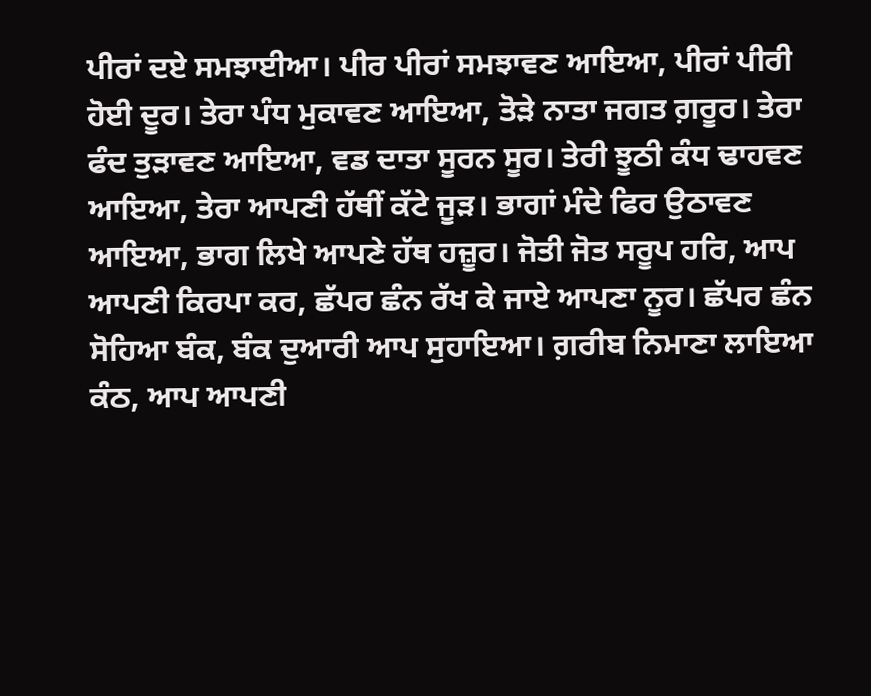ਪੀਰਾਂ ਦਏ ਸਮਝਾਈਆ। ਪੀਰ ਪੀਰਾਂ ਸਮਝਾਵਣ ਆਇਆ, ਪੀਰਾਂ ਪੀਰੀ ਹੋਈ ਦੂਰ। ਤੇਰਾ ਪੰਧ ਮੁਕਾਵਣ ਆਇਆ, ਤੋੜੇ ਨਾਤਾ ਜਗਤ ਗ਼ਰੂਰ। ਤੇਰਾ ਫੰਦ ਤੁੜਾਵਣ ਆਇਆ, ਵਡ ਦਾਤਾ ਸੂਰਨ ਸੂਰ। ਤੇਰੀ ਝੂਠੀ ਕੰਧ ਢਾਹਵਣ ਆਇਆ, ਤੇਰਾ ਆਪਣੀ ਹੱਥੀਂ ਕੱਟੇ ਜੂੜ। ਭਾਗਾਂ ਮੰਦੇ ਫਿਰ ਉਠਾਵਣ ਆਇਆ, ਭਾਗ ਲਿਖੇ ਆਪਣੇ ਹੱਥ ਹਜ਼ੂਰ। ਜੋਤੀ ਜੋਤ ਸਰੂਪ ਹਰਿ, ਆਪ ਆਪਣੀ ਕਿਰਪਾ ਕਰ, ਛੱਪਰ ਛੰਨ ਰੱਖ ਕੇ ਜਾਏ ਆਪਣਾ ਨੂਰ। ਛੱਪਰ ਛੰਨ ਸੋਹਿਆ ਬੰਕ, ਬੰਕ ਦੁਆਰੀ ਆਪ ਸੁਹਾਇਆ। ਗ਼ਰੀਬ ਨਿਮਾਣਾ ਲਾਇਆ ਕੰਠ, ਆਪ ਆਪਣੀ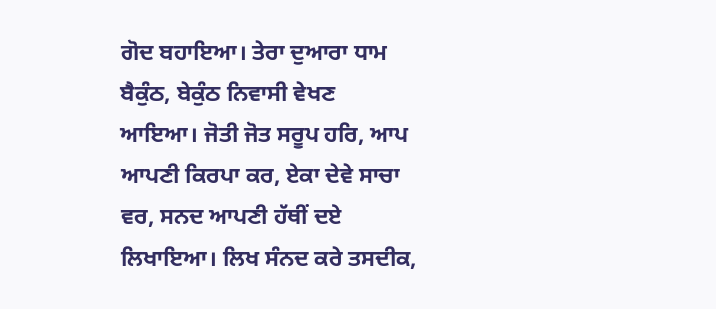ਗੋਦ ਬਹਾਇਆ। ਤੇਰਾ ਦੁਆਰਾ ਧਾਮ ਬੈਕੁੰਠ, ਬੇਕੁੰਠ ਨਿਵਾਸੀ ਵੇਖਣ ਆਇਆ। ਜੋਤੀ ਜੋਤ ਸਰੂਪ ਹਰਿ, ਆਪ ਆਪਣੀ ਕਿਰਪਾ ਕਰ, ਏਕਾ ਦੇਵੇ ਸਾਚਾ ਵਰ, ਸਨਦ ਆਪਣੀ ਹੱਥੀਂ ਦਏ ਲਿਖਾਇਆ। ਲਿਖ ਸੰਨਦ ਕਰੇ ਤਸਦੀਕ,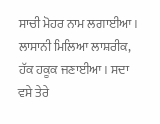ਸਾਚੀ ਮੋਹਰ ਨਾਮ ਲਗਾਈਆ। ਲਾਸਾਨੀ ਮਿਲਿਆ ਲਾਸ਼ਰੀਕ, ਹੱਕ ਹਕੂਕ ਜਣਾਈਆ। ਸਦਾ ਵਸੇ ਤੇਰੇ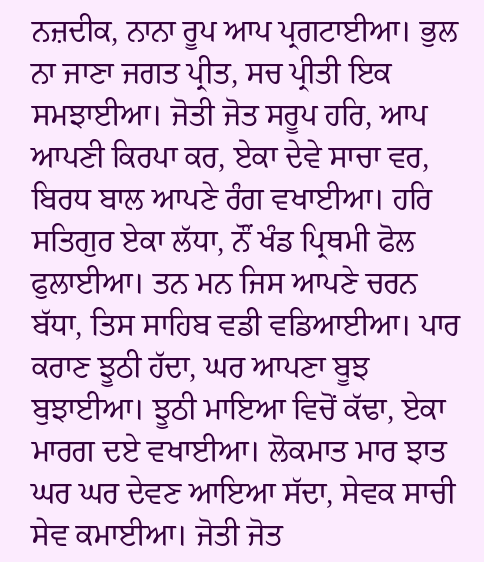ਨਜ਼ਦੀਕ, ਨਾਨਾ ਰੂਪ ਆਪ ਪ੍ਰਗਟਾਈਆ। ਭੁਲ ਨਾ ਜਾਣਾ ਜਗਤ ਪ੍ਰੀਤ, ਸਚ ਪ੍ਰੀਤੀ ਇਕ ਸਮਝਾਈਆ। ਜੋਤੀ ਜੋਤ ਸਰੂਪ ਹਰਿ, ਆਪ ਆਪਣੀ ਕਿਰਪਾ ਕਰ, ਏਕਾ ਦੇਵੇ ਸਾਚਾ ਵਰ, ਬਿਰਧ ਬਾਲ ਆਪਣੇ ਰੰਗ ਵਖਾਈਆ। ਹਰਿ ਸਤਿਗੁਰ ਏਕਾ ਲੱਧਾ, ਨੌਂ ਖੰਡ ਪ੍ਰਿਥਮੀ ਫੋਲ ਫੁਲਾਈਆ। ਤਨ ਮਨ ਜਿਸ ਆਪਣੇ ਚਰਨ ਬੱਧਾ, ਤਿਸ ਸਾਹਿਬ ਵਡੀ ਵਡਿਆਈਆ। ਪਾਰ ਕਰਾਣ ਝੂਠੀ ਹੱਦਾ, ਘਰ ਆਪਣਾ ਬੂਝ ਬੁਝਾਈਆ। ਝੂਠੀ ਮਾਇਆ ਵਿਚੋਂ ਕੱਢਾ, ਏਕਾ ਮਾਰਗ ਦਏ ਵਖਾਈਆ। ਲੋਕਮਾਤ ਮਾਰ ਝਾਤ ਘਰ ਘਰ ਦੇਵਣ ਆਇਆ ਸੱਦਾ, ਸੇਵਕ ਸਾਚੀ ਸੇਵ ਕਮਾਈਆ। ਜੋਤੀ ਜੋਤ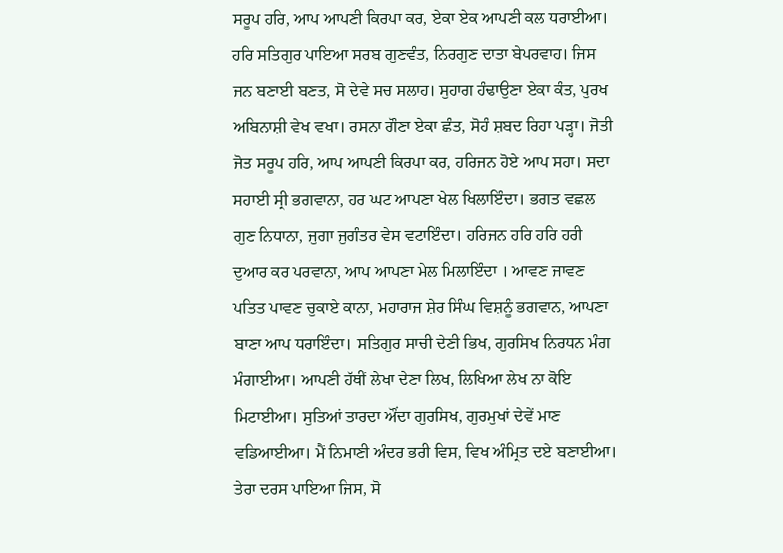ਸਰੂਪ ਹਰਿ, ਆਪ ਆਪਣੀ ਕਿਰਪਾ ਕਰ, ਏਕਾ ਏਕ ਆਪਣੀ ਕਲ ਧਰਾਈਆ। ਹਰਿ ਸਤਿਗੁਰ ਪਾਇਆ ਸਰਬ ਗੁਣਵੰਤ, ਨਿਰਗੁਣ ਦਾਤਾ ਬੇਪਰਵਾਹ। ਜਿਸ ਜਨ ਬਣਾਈ ਬਣਤ, ਸੋ ਦੇਵੇ ਸਚ ਸਲਾਹ। ਸੁਹਾਗ ਹੰਢਾਉਣਾ ਏਕਾ ਕੰਤ, ਪੁਰਖ ਅਬਿਨਾਸ਼ੀ ਵੇਖ ਵਖਾ। ਰਸਨਾ ਗੌਣਾ ਏਕਾ ਛੰਤ, ਸੋਹੰ ਸ਼ਬਦ ਰਿਹਾ ਪੜ੍ਹਾ। ਜੋਤੀ ਜੋਤ ਸਰੂਪ ਹਰਿ, ਆਪ ਆਪਣੀ ਕਿਰਪਾ ਕਰ, ਹਰਿਜਨ ਹੋਏ ਆਪ ਸਹਾ। ਸਦਾ ਸਹਾਈ ਸ੍ਰੀ ਭਗਵਾਨਾ, ਹਰ ਘਟ ਆਪਣਾ ਖੇਲ ਖਿਲਾਇੰਦਾ। ਭਗਤ ਵਛਲ ਗੁਣ ਨਿਧਾਨਾ, ਜੁਗਾ ਜੁਗੰਤਰ ਵੇਸ ਵਟਾਇੰਦਾ। ਹਰਿਜਨ ਹਰਿ ਹਰਿ ਹਰੀ ਦੁਆਰ ਕਰ ਪਰਵਾਨਾ, ਆਪ ਆਪਣਾ ਮੇਲ ਮਿਲਾਇੰਦਾ । ਆਵਣ ਜਾਵਣ ਪਤਿਤ ਪਾਵਣ ਚੁਕਾਏ ਕਾਨਾ, ਮਹਾਰਾਜ ਸ਼ੇਰ ਸਿੰਘ ਵਿਸ਼ਨੂੰ ਭਗਵਾਨ, ਆਪਣਾ ਬਾਣਾ ਆਪ ਧਰਾਇੰਦਾ। ਸਤਿਗੁਰ ਸਾਚੀ ਦੇਣੀ ਭਿਖ, ਗੁਰਸਿਖ ਨਿਰਧਨ ਮੰਗ ਮੰਗਾਈਆ। ਆਪਣੀ ਹੱਥੀਂ ਲੇਖਾ ਦੇਣਾ ਲਿਖ, ਲਿਖਿਆ ਲੇਖ ਨਾ ਕੋਇ ਮਿਟਾਈਆ। ਸੁਤਿਆਂ ਤਾਰਦਾ ਔਂਦਾ ਗੁਰਸਿਖ, ਗੁਰਮੁਖਾਂ ਦੇਵੇਂ ਮਾਣ ਵਡਿਆਈਆ। ਮੈਂ ਨਿਮਾਣੀ ਅੰਦਰ ਭਰੀ ਵਿਸ, ਵਿਖ ਅੰਮ੍ਰਿਤ ਦਏ ਬਣਾਈਆ। ਤੇਰਾ ਦਰਸ ਪਾਇਆ ਜਿਸ, ਸੋ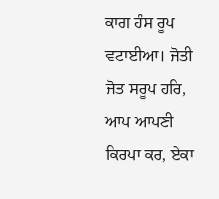ਕਾਗ ਹੰਸ ਰੂਪ ਵਟਾਈਆ। ਜੋਤੀ ਜੋਤ ਸਰੂਪ ਹਰਿ, ਆਪ ਆਪਣੀ ਕਿਰਪਾ ਕਰ, ਏਕਾ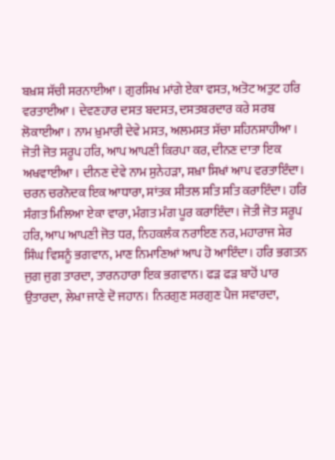ਬਖ਼ਸ਼ ਸੱਚੀ ਸਰਨਾਈਆ। ਗੁਰਸਿਖ ਮਾਂਗੇ ਏਕਾ ਵਸਤ, ਅਤੋਟ ਅਤੁਟ ਹਰਿ ਵਰਤਾਈਆ। ਦੇਵਣਹਾਰ ਦਸਤ ਬਦਸਤ, ਦਸਤਬਰਦਾਰ ਕਰੇ ਸਰਬ ਲੋਕਾਈਆ। ਨਾਮ ਖ਼ੁਮਾਰੀ ਦੇਵੇ ਮਸਤ, ਅਲਮਸਤ ਸੱਚਾ ਸ਼ਹਿਨਸ਼ਾਹੀਆ। ਜੋਤੀ ਜੋਤ ਸਰੂਪ ਹਰਿ, ਆਪ ਆਪਣੀ ਕਿਰਪਾ ਕਰ, ਦੀਨਣ ਦਾਤਾ ਇਕ ਅਖਵਾਈਆ। ਦੀਨਣ ਦੇਵੇ ਨਾਮ ਸੁਨੇਹੜਾ, ਸਖ਼ਾ ਸਿਖਾਂ ਆਪ ਵਰਤਾਇੰਦਾ। ਚਰਨ ਚਰਨੋਦਕ ਇਕ ਆਧਾਰਾ, ਸਾਂਤਕ ਸੀਤਲ ਸਤਿ ਸਤਿ ਕਰਾਇੰਦਾ। ਹਰਿ ਸੰਗਤ ਮਿਲਿਆ ਏਕਾ ਵਾਰਾ, ਮੰਗਤ ਮੰਗ ਪੂਰ ਕਰਾਇੰਦਾ। ਜੋਤੀ ਜੋਤ ਸਰੂਪ ਹਰਿ, ਆਪ ਆਪਣੀ ਜੋਤ ਧਰ, ਨਿਹਕਲੰਕ ਨਰਾਇਣ ਨਰ, ਮਹਾਰਾਜ ਸ਼ੇਰ ਸਿੰਘ ਵਿਸ਼ਨੂੰ ਭਗਵਾਨ, ਮਾਣ ਨਿਮਾਣਿਆਂ ਆਪ ਹੋ ਆਇੰਦਾ। ਹਰਿ ਭਗਤਨ ਜੁਗ ਜੁਗ ਤਾਰਦਾ, ਤਾਰਨਹਾਰਾ ਇਕ ਭਗਵਾਨ। ਫੜ ਫੜ ਬਾਹੋਂ ਪਾਰ ਉਤਾਰਦਾ, ਲੇਖਾ ਜਾਣੇ ਦੋ ਜਹਾਨ। ਨਿਰਗੁਣ ਸਰਗੁਣ ਪੈਜ ਸਵਾਰਦਾ,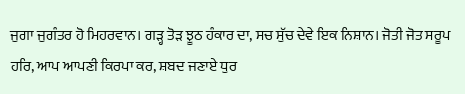ਜੁਗਾ ਜੁਗੰਤਰ ਹੋ ਮਿਹਰਵਾਨ। ਗੜ੍ਹ ਤੋੜ ਝੂਠ ਹੰਕਾਰ ਦਾ, ਸਚ ਸੁੱਚ ਦੇਵੇ ਇਕ ਨਿਸ਼ਾਨ। ਜੋਤੀ ਜੋਤ ਸਰੂਪ ਹਰਿ, ਆਪ ਆਪਣੀ ਕਿਰਪਾ ਕਰ, ਸ਼ਬਦ ਜਣਾਏ ਧੁਰ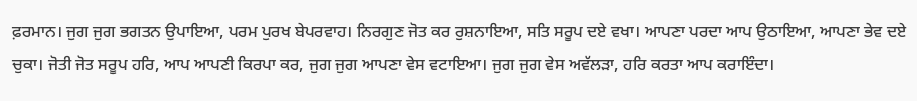ਫ਼ਰਮਾਨ। ਜੁਗ ਜੁਗ ਭਗਤਨ ਉਪਾਇਆ, ਪਰਮ ਪੁਰਖ ਬੇਪਰਵਾਹ। ਨਿਰਗੁਣ ਜੋਤ ਕਰ ਰੁਸ਼ਨਾਇਆ, ਸਤਿ ਸਰੂਪ ਦਏ ਵਖਾ। ਆਪਣਾ ਪਰਦਾ ਆਪ ਉਠਾਇਆ, ਆਪਣਾ ਭੇਵ ਦਏ ਚੁਕਾ। ਜੋਤੀ ਜੋਤ ਸਰੂਪ ਹਰਿ, ਆਪ ਆਪਣੀ ਕਿਰਪਾ ਕਰ, ਜੁਗ ਜੁਗ ਆਪਣਾ ਵੇਸ ਵਟਾਇਆ। ਜੁਗ ਜੁਗ ਵੇਸ ਅਵੱਲੜਾ, ਹਰਿ ਕਰਤਾ ਆਪ ਕਰਾਇੰਦਾ।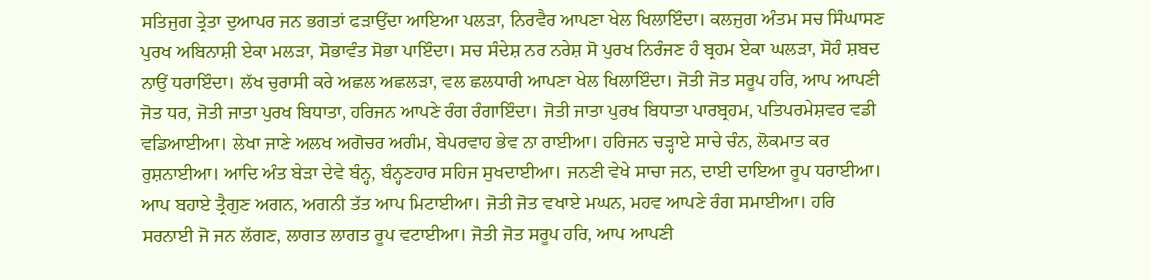ਸਤਿਜੁਗ ਤ੍ਰੇਤਾ ਦੁਆਪਰ ਜਨ ਭਗਤਾਂ ਫੜਾਉਂਦਾ ਆਇਆ ਪਲੜਾ, ਨਿਰਵੈਰ ਆਪਣਾ ਖੇਲ ਖਿਲਾਇੰਦਾ। ਕਲਜੁਗ ਅੰਤਮ ਸਚ ਸਿੰਘਾਸਣ ਪੁਰਖ ਅਬਿਨਾਸ਼ੀ ਏਕਾ ਮਲੜਾ, ਸੋਭਾਵੰਤ ਸੋਭਾ ਪਾਇੰਦਾ। ਸਚ ਸੰਦੇਸ਼ ਨਰ ਨਰੇਸ਼ ਸੋ ਪੁਰਖ ਨਿਰੰਜਣ ਹੰ ਬ੍ਰਹਮ ਏਕਾ ਘਲੜਾ, ਸੋਹੰ ਸ਼ਬਦ ਨਾਉਂ ਧਰਾਇੰਦਾ। ਲੱਖ ਚੁਰਾਸੀ ਕਰੇ ਅਛਲ ਅਛਲੜਾ, ਵਲ ਛਲਧਾਰੀ ਆਪਣਾ ਖੇਲ ਖਿਲਾਇੰਦਾ। ਜੋਤੀ ਜੋਤ ਸਰੂਪ ਹਰਿ, ਆਪ ਆਪਣੀ ਜੋਤ ਧਰ, ਜੋਤੀ ਜਾਤਾ ਪੁਰਖ ਬਿਧਾਤਾ, ਹਰਿਜਨ ਆਪਣੇ ਰੰਗ ਰੰਗਾਇੰਦਾ। ਜੋਤੀ ਜਾਤਾ ਪੁਰਖ ਬਿਧਾਤਾ ਪਾਰਬ੍ਰਹਮ, ਪਤਿਪਰਮੇਸ਼ਵਰ ਵਡੀ ਵਡਿਆਈਆ। ਲੇਖਾ ਜਾਣੇ ਅਲਖ ਅਗੋਚਰ ਅਗੰਮ, ਬੇਪਰਵਾਹ ਭੇਵ ਨਾ ਰਾਈਆ। ਹਰਿਜਨ ਚੜ੍ਹਾਏ ਸਾਚੇ ਚੰਨ, ਲੋਕਮਾਤ ਕਰ ਰੁਸ਼ਨਾਈਆ। ਆਦਿ ਅੰਤ ਬੇੜਾ ਦੇਵੇ ਬੰਨ੍ਹ, ਬੰਨ੍ਹਣਹਾਰ ਸਹਿਜ ਸੁਖਦਾਈਆ। ਜਨਣੀ ਵੇਖੇ ਸਾਚਾ ਜਨ, ਦਾਈ ਦਾਇਆ ਰੂਪ ਧਰਾਈਆ। ਆਪ ਬਹਾਏ ਤ੍ਰੈਗੁਣ ਅਗਨ, ਅਗਨੀ ਤੱਤ ਆਪ ਮਿਟਾਈਆ। ਜੋਤੀ ਜੋਤ ਵਖਾਏ ਮਘਨ, ਮਹਵ ਆਪਣੇ ਰੰਗ ਸਮਾਈਆ। ਹਰਿ ਸਰਨਾਈ ਜੋ ਜਨ ਲੱਗਣ, ਲਾਗਤ ਲਾਗਤ ਰੂਪ ਵਟਾਈਆ। ਜੋਤੀ ਜੋਤ ਸਰੂਪ ਹਰਿ, ਆਪ ਆਪਣੀ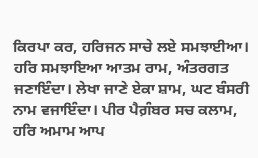ਕਿਰਪਾ ਕਰ, ਹਰਿਜਨ ਸਾਚੇ ਲਏ ਸਮਝਾਈਆ। ਹਰਿ ਸਮਝਾਇਆ ਆਤਮ ਰਾਮ, ਅੰਤਰਗਤ ਜਣਾਇੰਦਾ। ਲੇਖਾ ਜਾਣੇ ਏਕਾ ਸ਼ਾਮ, ਘਟ ਬੰਸਰੀ ਨਾਮ ਵਜਾਇੰਦਾ। ਪੀਰ ਪੈਗ਼ੰਬਰ ਸਚ ਕਲਾਮ, ਹਰਿ ਅਮਾਮ ਆਪ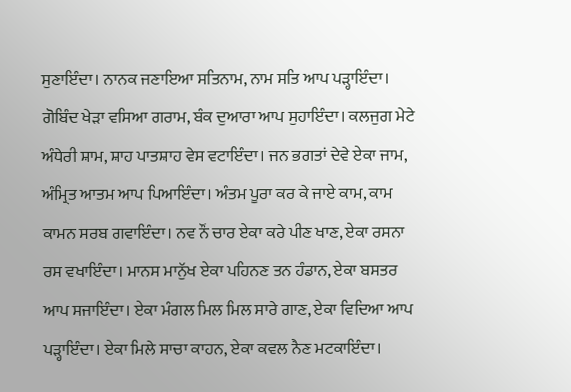ਸੁਣਾਇੰਦਾ। ਨਾਨਕ ਜਣਾਇਆ ਸਤਿਨਾਮ, ਨਾਮ ਸਤਿ ਆਪ ਪੜ੍ਹਾਇੰਦਾ। ਗੋਬਿੰਦ ਖੇੜਾ ਵਸਿਆ ਗਰਾਮ, ਬੰਕ ਦੁਆਰਾ ਆਪ ਸੁਹਾਇੰਦਾ। ਕਲਜੁਗ ਮੇਟੇ ਅੰਧੇਰੀ ਸ਼ਾਮ, ਸ਼ਾਹ ਪਾਤਸ਼ਾਹ ਵੇਸ ਵਟਾਇੰਦਾ। ਜਨ ਭਗਤਾਂ ਦੇਵੇ ਏਕਾ ਜਾਮ, ਅੰਮ੍ਰਿਤ ਆਤਮ ਆਪ ਪਿਆਇੰਦਾ। ਅੰਤਮ ਪੂਰਾ ਕਰ ਕੇ ਜਾਏ ਕਾਮ, ਕਾਮ ਕਾਮਨ ਸਰਬ ਗਵਾਇੰਦਾ। ਨਵ ਨੌਂ ਚਾਰ ਏਕਾ ਕਰੇ ਪੀਣ ਖਾਣ, ਏਕਾ ਰਸਨਾ ਰਸ ਵਖਾਇੰਦਾ। ਮਾਨਸ ਮਾਨੁੱਖ ਏਕਾ ਪਹਿਨਣ ਤਨ ਹੰਡਾਨ, ਏਕਾ ਬਸਤਰ ਆਪ ਸਜਾਇੰਦਾ। ਏਕਾ ਮੰਗਲ ਮਿਲ ਮਿਲ ਸਾਰੇ ਗਾਣ, ਏਕਾ ਵਿਦਿਆ ਆਪ ਪੜ੍ਹਾਇੰਦਾ। ਏਕਾ ਮਿਲੇ ਸਾਚਾ ਕਾਹਨ, ਏਕਾ ਕਵਲ ਨੈਣ ਮਟਕਾਇੰਦਾ।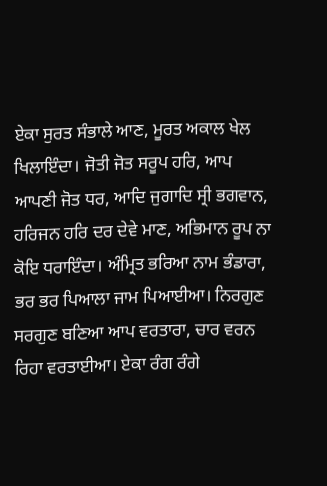ਏਕਾ ਸੁਰਤ ਸੰਭਾਲੇ ਆਣ, ਮੂਰਤ ਅਕਾਲ ਖੇਲ ਖਿਲਾਇੰਦਾ। ਜੋਤੀ ਜੋਤ ਸਰੂਪ ਹਰਿ, ਆਪ ਆਪਣੀ ਜੋਤ ਧਰ, ਆਦਿ ਜੁਗਾਦਿ ਸ੍ਰੀ ਭਗਵਾਨ, ਹਰਿਜਨ ਹਰਿ ਦਰ ਦੇਵੇ ਮਾਣ, ਅਭਿਮਾਨ ਰੂਪ ਨਾ ਕੋਇ ਧਰਾਇੰਦਾ। ਅੰਮ੍ਰਿਤ ਭਰਿਆ ਨਾਮ ਭੰਡਾਰਾ, ਭਰ ਭਰ ਪਿਆਲਾ ਜਾਮ ਪਿਆਈਆ। ਨਿਰਗੁਣ ਸਰਗੁਣ ਬਣਿਆ ਆਪ ਵਰਤਾਰਾ, ਚਾਰ ਵਰਨ ਰਿਹਾ ਵਰਤਾਈਆ। ਏਕਾ ਰੰਗ ਰੰਗੇ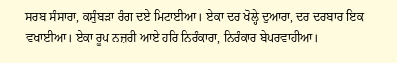ਸਰਬ ਸੰਸਾਰਾ, ਕਸੁੰਬੜਾ ਰੰਗ ਦਏ ਮਿਟਾਈਆ। ਏਕਾ ਦਰ ਖੋਲ੍ਹੇ ਦੁਆਰਾ, ਦਰ ਦਰਬਾਰ ਇਕ ਵਖਾਈਆ। ਏਕਾ ਰੂਪ ਨਜ਼ਰੀ ਆਏ ਹਰਿ ਨਿਰੰਕਾਰਾ, ਨਿਰੰਕਾਰ ਬੇਪਰਵਾਹੀਆ।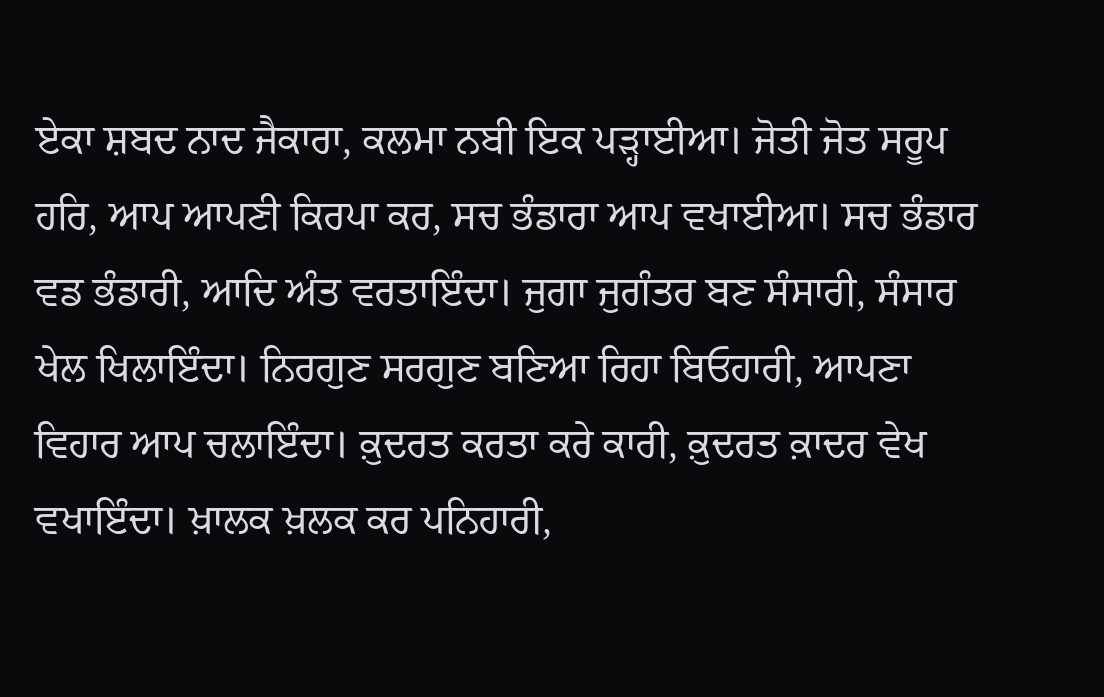ਏਕਾ ਸ਼ਬਦ ਨਾਦ ਜੈਕਾਰਾ, ਕਲਮਾ ਨਬੀ ਇਕ ਪੜ੍ਹਾਈਆ। ਜੋਤੀ ਜੋਤ ਸਰੂਪ ਹਰਿ, ਆਪ ਆਪਣੀ ਕਿਰਪਾ ਕਰ, ਸਚ ਭੰਡਾਰਾ ਆਪ ਵਖਾਈਆ। ਸਚ ਭੰਡਾਰ ਵਡ ਭੰਡਾਰੀ, ਆਦਿ ਅੰਤ ਵਰਤਾਇੰਦਾ। ਜੁਗਾ ਜੁਗੰਤਰ ਬਣ ਸੰਸਾਰੀ, ਸੰਸਾਰ ਖੇਲ ਖਿਲਾਇੰਦਾ। ਨਿਰਗੁਣ ਸਰਗੁਣ ਬਣਿਆ ਰਿਹਾ ਬਿਓਹਾਰੀ, ਆਪਣਾ ਵਿਹਾਰ ਆਪ ਚਲਾਇੰਦਾ। ਕ਼ੁਦਰਤ ਕਰਤਾ ਕਰੇ ਕਾਰੀ, ਕ਼ੁਦਰਤ ਕ਼ਾਦਰ ਵੇਖ ਵਖਾਇੰਦਾ। ਖ਼ਾਲਕ ਖ਼ਲਕ ਕਰ ਪਨਿਹਾਰੀ,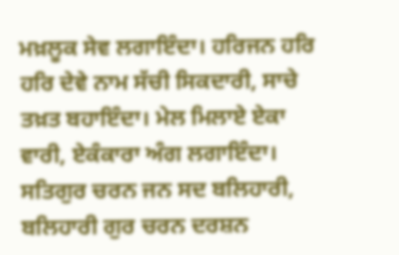ਮਖ਼ਲੂਕ ਸੇਵ ਲਗਾਇੰਦਾ। ਹਰਿਜਨ ਹਰਿ ਹਰਿ ਦੇਵੇ ਨਾਮ ਸੱਚੀ ਸਿਕਦਾਰੀ, ਸਾਚੇ ਤਖ਼ਤ ਬਹਾਇੰਦਾ। ਮੇਲ ਮਿਲਾਏ ਏਕਾ ਵਾਰੀ, ਏਕੰਕਾਰਾ ਅੰਗ ਲਗਾਇੰਦਾ। ਸਤਿਗੁਰ ਚਰਨ ਜਨ ਸਦ ਬਲਿਹਾਰੀ, ਬਲਿਹਾਰੀ ਗੁਰ ਚਰਨ ਦਰਸ਼ਨ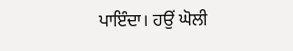ਪਾਇੰਦਾ। ਹਉਂ ਘੋਲੀ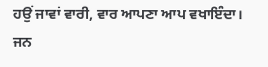ਹਉਂ ਜਾਵਾਂ ਵਾਰੀ, ਵਾਰ ਆਪਣਾ ਆਪ ਵਖਾਇੰਦਾ। ਜਨ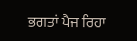ਭਗਤਾਂ ਪੈਜ ਰਿਹਾ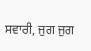ਸਵਾਰੀ, ਜੁਗ ਜੁਗ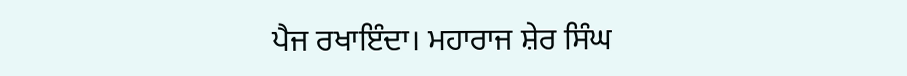ਪੈਜ ਰਖਾਇੰਦਾ। ਮਹਾਰਾਜ ਸ਼ੇਰ ਸਿੰਘ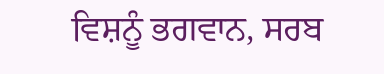ਵਿਸ਼ਨੂੰ ਭਗਵਾਨ, ਸਰਬ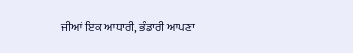ਜੀਆਂ ਇਕ ਆਧਾਰੀ, ਭੰਡਾਰੀ ਆਪਣਾ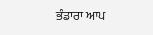ਭੰਡਾਰਾ ਆਪ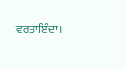ਵਰਤਾਇੰਦਾ।